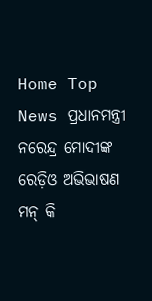Home Top News ପ୍ରଧାନମନ୍ତ୍ରୀ ନରେନ୍ଦ୍ର ମୋଦୀଙ୍କ ରେଡ଼ିଓ ଅଭିଭାଷଣ ମନ୍ କି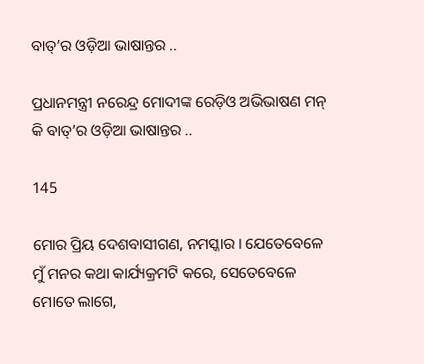ବାତ୍‌’ର ଓଡ଼ିଆ ଭାଷାନ୍ତର ..

ପ୍ରଧାନମନ୍ତ୍ରୀ ନରେନ୍ଦ୍ର ମୋଦୀଙ୍କ ରେଡ଼ିଓ ଅଭିଭାଷଣ ମନ୍ କି ବାତ୍‌’ର ଓଡ଼ିଆ ଭାଷାନ୍ତର ..

145

ମୋର ପ୍ରିୟ ଦେଶବାସୀଗଣ, ନମସ୍କାର । ଯେତେବେଳେ ମୁଁ ମନର କଥା କାର୍ଯ୍ୟକ୍ରମଟି କରେ, ସେତେବେଳେ ମୋତେ ଲାଗେ,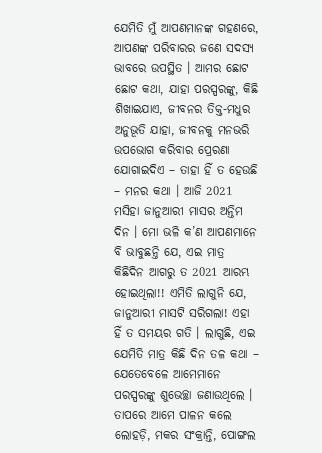ଯେମିତି ମୁଁ ଆପଣମାନଙ୍କ ଗହଣରେ, ଆପଣଙ୍କ ପରିବାରର ଜଣେ ସଦସ୍ୟ ଭାବରେ ଉପସ୍ଥିତ । ଆମର ଛୋଟ ଛୋଟ କଥା, ଯାହା ପରସ୍ପରଙ୍କୁ, କିଛି ଶିଖାଇଯାଏ, ଜୀବନର ତିକ୍ତ-ମଧୁର ଅନୁଭୂତି ଯାହା, ଜୀବନକୁ ମନଭରି ଉପଭୋଗ କରିବାର ପ୍ରେରଣା ଯୋଗାଇଦିଏ – ତାହା ହିଁ ତ ହେଉଛି – ମନର କଥା । ଆଜି 2021 ମସିହା ଜାନୁଆରୀ ମାସର ଅନ୍ତିମ ଦିନ । ମୋ ଭଳି କ’ଣ ଆପଣମାନେ ବି ଭାବୁଛନ୍ତି ଯେ, ଏଇ ମାତ୍ର କିଛିଦିନ ଆଗରୁ ତ 2021 ଆରମ୍ଭ ହୋଇଥିଲା!! ଏମିତି ଲାଗୁନି ଯେ, ଜାନୁଆରୀ ମାସଟି ସରିଗଲା! ଏହା ହିଁ ତ ସମୟର ଗତି । ଲାଗୁଛି, ଏଇ ଯେମିତି ମାତ୍ର କିଛି ଦିନ ତଳ କଥା – ଯେତେବେଳେ ଆମେମାନେ ପରସ୍ପରଙ୍କୁ ଶୁଭେଚ୍ଛା ଜଣାଉଥିଲେ । ତାପରେ ଆମେ ପାଳନ କଲେ ଲୋହଡ଼ି, ମକର ସଂକ୍ରାନ୍ତି, ପୋଙ୍ଗଲ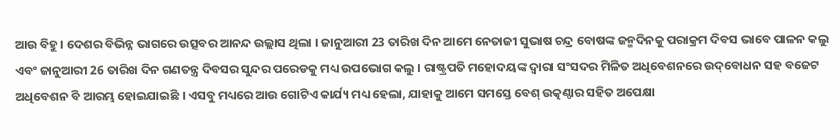ଆଉ ବିହୁ । ଦେଶର ବିଭିନ୍ନ ଭାଗରେ ଉତ୍ସବର ଆନନ୍ଦ ଉଲ୍ଲାସ ଥିଲା । ଜାନୁଆରୀ 23 ତାରିଖ ଦିନ ଆମେ ନେତାଜୀ ସୁଭାଷ ଚନ୍ଦ୍ର ବୋଷଙ୍କ ଜନ୍ମଦିନକୁ ପରାକ୍ରମ ଦିବସ ଭାବେ ପାଳନ କଲୁ ଏବଂ ଜାନୁଆରୀ 26 ତାରିଖ ଦିନ ଗଣତନ୍ତ୍ର ଦିବସର ସୁନ୍ଦର ପରେଡକୁ ମଧ୍ୟ ଉପଭୋଗ କଲୁ । ରାଷ୍ଟ୍ରପତି ମହୋଦୟଙ୍କ ଦ୍ୱାରା ସଂସଦର ମିଳିତ ଅଧିବେଶନରେ ଉଦ୍‌ବୋଧନ ସହ ବଜେଟ ଅଧିବେଶନ ବି ଆରମ୍ଭ ହୋଇଯାଇଛି । ଏସବୁ ମଧ୍ୟରେ ଆଉ ଗୋଟିଏ କାର୍ଯ୍ୟ ମଧ୍ୟ ହେଲା, ଯାହାକୁ ଆମେ ସମସ୍ତେ ବେଶ୍ ଉତ୍କଣ୍ଠାର ସହିତ ଅପେକ୍ଷା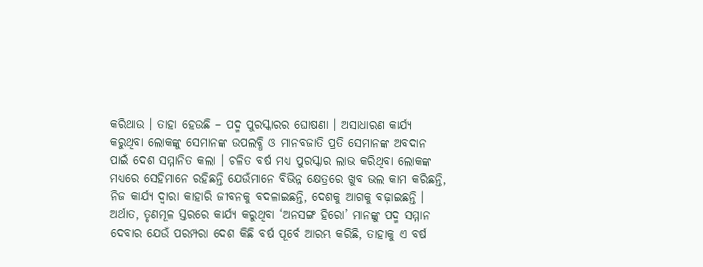କରିଥାଉ । ତାହା ହେଉଛି – ପଦ୍ମ ପୁରସ୍କାରର ଘୋଷଣା । ଅସାଧାରଣ କାର୍ଯ୍ୟ କରୁଥିବା ଲୋକଙ୍କୁ ସେମାନଙ୍କ ଉପଲବ୍ଧି ଓ ମାନବଜାତି ପ୍ରତି ସେମାନଙ୍କ ଅବଦାନ ପାଇଁ ଦେଶ ସମ୍ମାନିତ କଲା । ଚଳିତ ବର୍ଷ ମଧ୍ୟ ପୁରସ୍କାର ଲାଭ କରିଥିବା ଲୋକଙ୍କ ମଧ୍ୟରେ ସେହିମାନେ ରହିଛନ୍ତି ଯେଉଁମାନେ ବିଭିନ୍ନ କ୍ଷେତ୍ରରେ ଖୁବ ଭଲ କାମ କରିଛନ୍ତି, ନିଜ କାର୍ଯ୍ୟ ଦ୍ୱାରା କାହାରି ଜୀବନକୁ ବଦଳାଇଛନ୍ତି, ଦେଶକୁ ଆଗକୁ ବଢ଼ାଇଛନ୍ତି । ଅର୍ଥାତ, ତୃଣମୂଳ ସ୍ତରରେ କାର୍ଯ୍ୟ କରୁଥିବା ‘ଅନସଙ୍ଗ ହିରୋ’ ମାନଙ୍କୁ ପଦ୍ମ ସମ୍ମାନ ଦେବାର ଯେଉଁ ପରମ୍ପରା ଦେଶ କିଛି ବର୍ଷ ପୂର୍ବେ ଆରମ୍ଭ କରିଛି, ତାହାକୁ ଏ ବର୍ଷ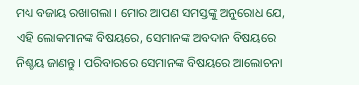ମଧ୍ୟ ବଜାୟ ରଖାଗଲା । ମୋର ଆପଣ ସମସ୍ତଙ୍କୁ ଅନୁରୋଧ ଯେ, ଏହି ଲୋକମାନଙ୍କ ବିଷୟରେ, ସେମାନଙ୍କ ଅବଦାନ ବିଷୟରେ ନିଶ୍ଚୟ ଜାଣନ୍ତୁ । ପରିବାରରେ ସେମାନଙ୍କ ବିଷୟରେ ଆଲୋଚନା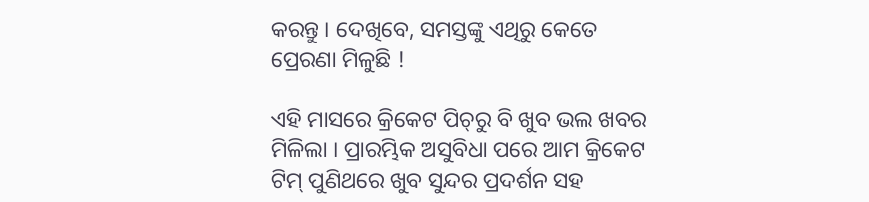କରନ୍ତୁ । ଦେଖିବେ, ସମସ୍ତଙ୍କୁ ଏଥିରୁ କେତେ ପ୍ରେରଣା ମିଳୁଛି !

ଏହି ମାସରେ କ୍ରିକେଟ ପିଚ୍‌ରୁ ବି ଖୁବ ଭଲ ଖବର ମିଳିଲା । ପ୍ରାରମ୍ଭିକ ଅସୁବିଧା ପରେ ଆମ କ୍ରିକେଟ ଟିମ୍ ପୁଣିଥରେ ଖୁବ ସୁନ୍ଦର ପ୍ରଦର୍ଶନ ସହ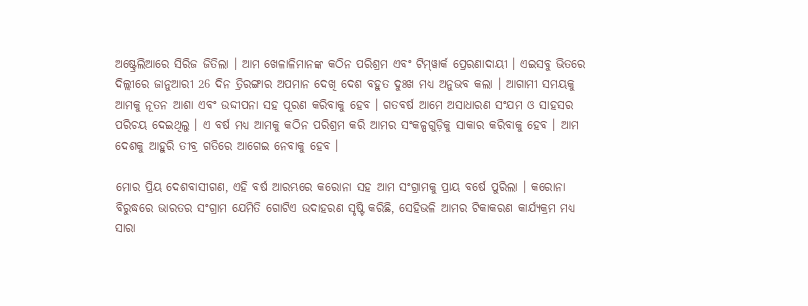ଅଷ୍ଟ୍ରେଲିଆରେ ସିରିଜ ଜିତିଲା । ଆମ ଖେଳାଳିମାନଙ୍କ କଠିନ ପରିଶ୍ରମ ଏବଂ ଟିମ୍‌ୱାର୍କ ପ୍ରେରଣାଦାୟୀ । ଏଇସବୁ ଭିତରେ ଦିଲ୍ଲୀରେ ଜାନୁଆରୀ 26 ଦିନ ତ୍ରିରଙ୍ଗାର ଅପମାନ ଦେଖି ଦେଶ ବହୁତ ଦୁଃଖ ମଧ୍ୟ ଅନୁଭବ କଲା । ଆଗାମୀ ସମୟକୁ ଆମକୁ ନୂତନ ଆଶା ଏବଂ ଉଦ୍ଦୀପନା ସହ ପୂରଣ କରିବାକୁ ହେବ । ଗତବର୍ଷ ଆମେ ଅସାଧାରଣ ସଂଯମ ଓ ସାହସର ପରିଚୟ ଦେଇଥିଲୁ । ଏ ବର୍ଷ ମଧ୍ୟ ଆମକୁ କଠିନ ପରିଶ୍ରମ କରି ଆମର ସଂକଳ୍ପଗୁଡ଼ିକୁ ସାକାର କରିବାକୁ ହେବ । ଆମ ଦେଶକୁ ଆହୁରି ତୀବ୍ର ଗତିରେ ଆଗେଇ ନେବାକୁ ହେବ ।

ମୋର ପ୍ରିୟ ଦେଶବାସୀଗଣ, ଏହି ବର୍ଷ ଆରମ୍ଭରେ କରୋନା ସହ ଆମ ସଂଗ୍ରାମକୁ ପ୍ରାୟ ବର୍ଷେ ପୁରିଲା । କରୋନା ବିରୁଦ୍ଧରେ ଭାରତର ସଂଗ୍ରାମ ଯେମିତି ଗୋଟିଏ ଉଦାହରଣ ସୃଷ୍ଟି କରିଛି, ସେହିଭଳି ଆମର ଟିକାକରଣ କାର୍ଯ୍ୟକ୍ରମ ମଧ୍ୟ ସାରା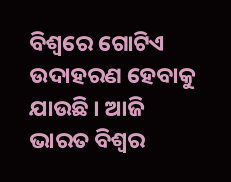ବିଶ୍ୱରେ ଗୋଟିଏ ଉଦାହରଣ ହେବାକୁ ଯାଉଛି । ଆଜି ଭାରତ ବିଶ୍ୱର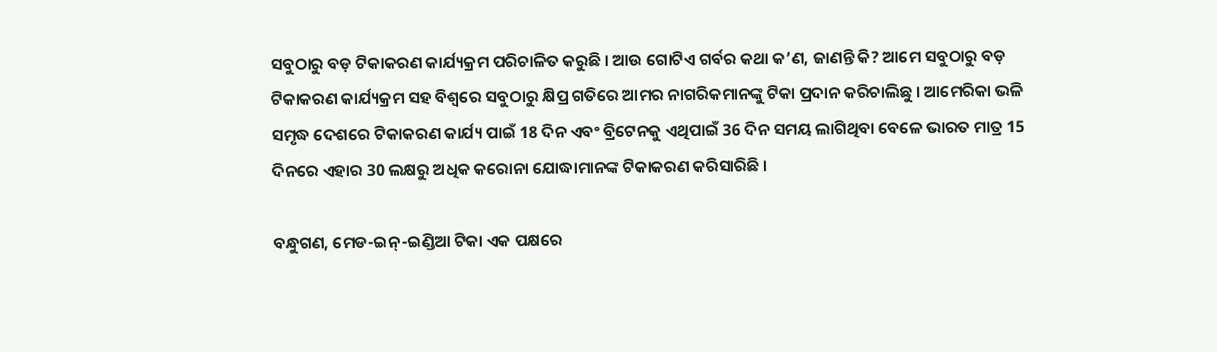ସବୁଠାରୁ ବଡ଼ ଟିକାକରଣ କାର୍ଯ୍ୟକ୍ରମ ପରିଚାଳିତ କରୁଛି । ଆଉ ଗୋଟିଏ ଗର୍ବର କଥା କ’ଣ, ଜାଣନ୍ତି କି? ଆମେ ସବୁଠାରୁ ବଡ଼ ଟିକାକରଣ କାର୍ଯ୍ୟକ୍ରମ ସହ ବିଶ୍ୱରେ ସବୁଠାରୁ କ୍ଷିପ୍ର ଗତିରେ ଆମର ନାଗରିକମାନଙ୍କୁ ଟିକା ପ୍ରଦାନ କରିଚାଲିଛୁ । ଆମେରିକା ଭଳି ସମୃଦ୍ଧ ଦେଶରେ ଟିକାକରଣ କାର୍ଯ୍ୟ ପାଇଁ 18 ଦିନ ଏବଂ ବ୍ରିଟେନକୁ ଏଥିପାଇଁ 36 ଦିନ ସମୟ ଲାଗିଥିବା ବେଳେ ଭାରତ ମାତ୍ର 15 ଦିନରେ ଏହାର 30 ଲକ୍ଷରୁ ଅଧିକ କରୋନା ଯୋଦ୍ଧାମାନଙ୍କ ଟିକାକରଣ କରିସାରିଛି ।

ବନ୍ଧୁଗଣ, ମେଡ-ଇନ୍‌-ଇଣ୍ଡିଆ ଟିକା ଏକ ପକ୍ଷରେ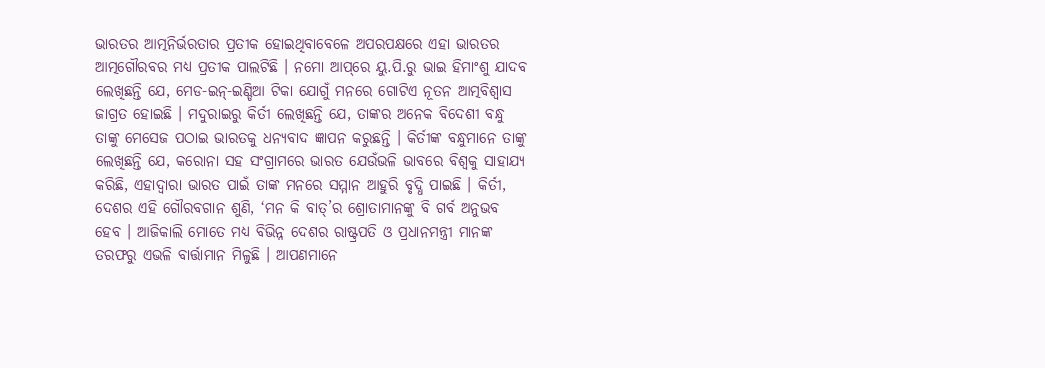ଭାରତର ଆତ୍ମନିର୍ଭରତାର ପ୍ରତୀକ ହୋଇଥିବାବେଳେ ଅପରପକ୍ଷରେ ଏହା ଭାରତର ଆତ୍ମଗୌରବର ମଧ୍ୟ ପ୍ରତୀକ ପାଲଟିଛି । ନମୋ ଆପ୍‌ରେ ୟୁ.ପି.ରୁ ଭାଇ ହିମାଂଶୁ ଯାଦବ ଲେଖିଛନ୍ତି ଯେ, ମେଡ-ଇନ୍‌-ଇଣ୍ଡିଆ ଟିକା ଯୋଗୁଁ ମନରେ ଗୋଟିଏ ନୂତନ ଆତ୍ମବିଶ୍ୱାସ ଜାଗ୍ରତ ହୋଇଛି । ମଦୁରାଇରୁ କିର୍ତୀ ଲେଖିଛନ୍ତି ଯେ, ତାଙ୍କର ଅନେକ ବିଦେଶୀ ବନ୍ଧୁ ତାଙ୍କୁ ମେସେଜ ପଠାଇ ଭାରତକୁ ଧନ୍ୟବାଦ ଜ୍ଞାପନ କରୁଛନ୍ତି । କିର୍ତୀଙ୍କ ବନ୍ଧୁମାନେ ତାଙ୍କୁ ଲେଖିଛନ୍ତି ଯେ, କରୋନା ସହ ସଂଗ୍ରାମରେ ଭାରତ ଯେଉଁଭଳି ଭାବରେ ବିଶ୍ୱକୁ ସାହାଯ୍ୟ କରିଛି, ଏହାଦ୍ୱାରା ଭାରତ ପାଇଁ ତାଙ୍କ ମନରେ ସମ୍ମାନ ଆହୁରି ବୃଦ୍ଧି ପାଇଛି । କିର୍ତୀ, ଦେଶର ଏହି ଗୌରବଗାନ ଶୁଣି, ‘ମନ କି ବାତ୍‌’ର ଶ୍ରୋତାମାନଙ୍କୁ ବି ଗର୍ବ ଅନୁଭବ ହେବ । ଆଜିକାଲି ମୋତେ ମଧ୍ୟ ବିଭିନ୍ନ ଦେଶର ରାଷ୍ଟ୍ରପତି ଓ ପ୍ରଧାନମନ୍ତ୍ରୀ ମାନଙ୍କ ତରଫରୁ ଏଭଳି ବାର୍ତ୍ତାମାନ ମିଳୁଛି । ଆପଣମାନେ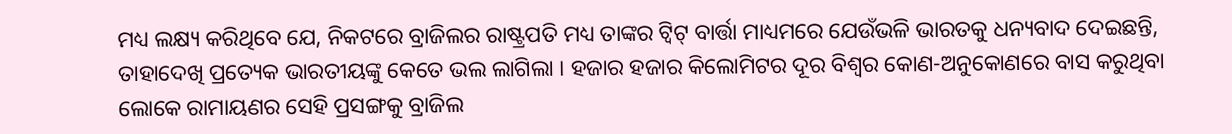ମଧ୍ୟ ଲକ୍ଷ୍ୟ କରିଥିବେ ଯେ, ନିକଟରେ ବ୍ରାଜିଲର ରାଷ୍ଟ୍ରପତି ମଧ୍ୟ ତାଙ୍କର ଟ୍ୱିଟ୍ ବାର୍ତ୍ତା ମାଧ୍ୟମରେ ଯେଉଁଭଳି ଭାରତକୁ ଧନ୍ୟବାଦ ଦେଇଛନ୍ତି, ତାହାଦେଖି ପ୍ରତ୍ୟେକ ଭାରତୀୟଙ୍କୁ କେତେ ଭଲ ଲାଗିଲା । ହଜାର ହଜାର କିଲୋମିଟର ଦୂର ବିଶ୍ୱର କୋଣ-ଅନୁକୋଣରେ ବାସ କରୁଥିବା ଲୋକେ ରାମାୟଣର ସେହି ପ୍ରସଙ୍ଗକୁ ବ୍ରାଜିଲ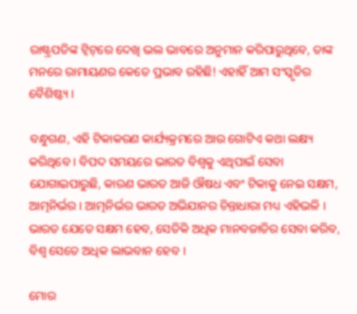ରାଷ୍ଟ୍ରପତିଙ୍କ ଟ୍ୱିଟ୍‌ରେ ଦେଖି ଭଲ ଭାବରେ ଅନୁମାନ କରିପାରୁଥିବେ, ତାଙ୍କ ମନରେ ରାମାୟଣର କେତେ ପ୍ରଭାବ ରହିଛି! ଏହାହିଁ ଆମ ସଂସ୍କୃତିର ବୈଶିଷ୍ଟ୍ୟ ।

ବନ୍ଧୁଗଣ, ଏହି ଟିକାକରଣ କାର୍ଯ୍ୟକ୍ରମରେ ଆଉ ଗୋଟିଏ କଥା ଲକ୍ଷ୍ୟ କରିଥିବେ । ବିପଦ ସମୟରେ ଭାରତ ବିଶ୍ୱକୁ ଏଥିପାଇଁ ସେବା ଯୋଗାଇପାରୁଛି, କାରଣ ଭାରତ ଆଜି ଔଷଧ ଏବଂ ଟିକାକୁ ନେଇ ସକ୍ଷମ, ଆତ୍ମନିର୍ଭର । ଆତ୍ମନିର୍ଭର ଭାରତ ଅଭିଯାନର ଚିନ୍ତାଧାରା ମଧ୍ୟ ଏହିଭଳି । ଭାରତ ଯେତେ ସକ୍ଷମ ହେବ, ସେତିକି ଅଧିକ ମାନବଜାତିର ସେବା କରିବ, ବିଶ୍ୱ ସେତେ ଅଧିକ ଲାଭବାନ ହେବ ।

ମୋର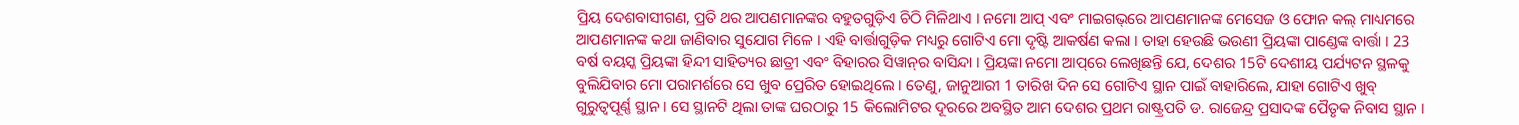ପ୍ରିୟ ଦେଶବାସୀଗଣ, ପ୍ରତି ଥର ଆପଣମାନଙ୍କର ବହୁତଗୁଡ଼ିଏ ଚିଠି ମିଳିଥାଏ । ନମୋ ଆପ୍ ଏବଂ ମାଇଗଭ୍‌ରେ ଆପଣମାନଙ୍କ ମେସେଜ ଓ ଫୋନ କଲ୍ ମାଧ୍ୟମରେ ଆପଣମାନଙ୍କ କଥା ଜାଣିବାର ସୁଯୋଗ ମିଳେ । ଏହି ବାର୍ତ୍ତାଗୁଡ଼ିକ ମଧ୍ୟରୁ ଗୋଟିଏ ମୋ ଦୃଷ୍ଟି ଆକର୍ଷଣ କଲା । ତାହା ହେଉଛି ଭଉଣୀ ପ୍ରିୟଙ୍କା ପାଣ୍ଡେଙ୍କ ବାର୍ତ୍ତା । 23 ବର୍ଷ ବୟସ୍କ ପ୍ରିୟଙ୍କା ହିନ୍ଦୀ ସାହିତ୍ୟର ଛାତ୍ରୀ ଏବଂ ବିହାରର ସିୱାନ୍‌ର ବାସିନ୍ଦା । ପ୍ରିୟଙ୍କା ନମୋ ଆପ୍‌ରେ ଲେଖିଛନ୍ତି ଯେ, ଦେଶର 15ଟି ଦେଶୀୟ ପର୍ଯ୍ୟଟନ ସ୍ଥଳକୁ ବୁଲିଯିବାର ମୋ ପରାମର୍ଶରେ ସେ ଖୁବ ପ୍ରେରିତ ହୋଇଥିଲେ । ତେଣୁ, ଜାନୁଆରୀ 1 ତାରିଖ ଦିନ ସେ ଗୋଟିଏ ସ୍ଥାନ ପାଇଁ ବାହାରିଲେ, ଯାହା ଗୋଟିଏ ଖୁବ୍ ଗୁରୁତ୍ୱପୂର୍ଣ୍ଣ ସ୍ଥାନ । ସେ ସ୍ଥାନଟି ଥିଲା ତାଙ୍କ ଘରଠାରୁ 15 କିଲୋମିଟର ଦୂରରେ ଅବସ୍ଥିତ ଆମ ଦେଶର ପ୍ରଥମ ରାଷ୍ଟ୍ରପତି ଡ. ରାଜେନ୍ଦ୍ର ପ୍ରସାଦଙ୍କ ପୈତୃକ ନିବାସ ସ୍ଥାନ ।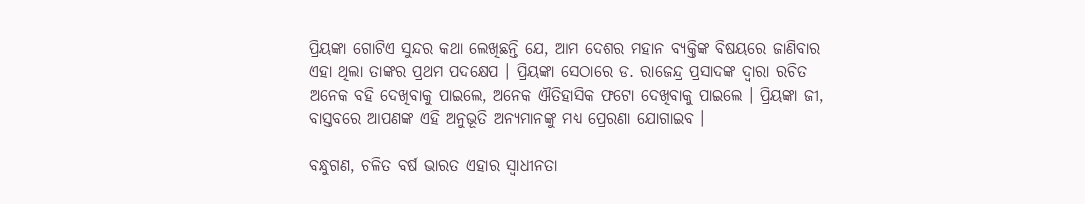ପ୍ରିୟଙ୍କା ଗୋଟିଏ ସୁନ୍ଦର କଥା ଲେଖିଛନ୍ତି ଯେ, ଆମ ଦେଶର ମହାନ ବ୍ୟକ୍ତିଙ୍କ ବିଷୟରେ ଜାଣିବାର ଏହା ଥିଲା ତାଙ୍କର ପ୍ରଥମ ପଦକ୍ଷେପ । ପ୍ରିୟଙ୍କା ସେଠାରେ ଡ. ରାଜେନ୍ଦ୍ର ପ୍ରସାଦଙ୍କ ଦ୍ୱାରା ରଚିତ ଅନେକ ବହି ଦେଖିବାକୁ ପାଇଲେ, ଅନେକ ଐତିହାସିକ ଫଟୋ ଦେଖିବାକୁ ପାଇଲେ । ପ୍ରିୟଙ୍କା ଜୀ, ବାସ୍ତବରେ ଆପଣଙ୍କ ଏହି ଅନୁଭୂତି ଅନ୍ୟମାନଙ୍କୁ ମଧ୍ୟ ପ୍ରେରଣା ଯୋଗାଇବ ।

ବନ୍ଧୁଗଣ, ଚଳିତ ବର୍ଷ ଭାରତ ଏହାର ସ୍ୱାଧୀନତା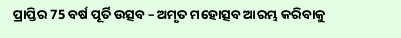ପ୍ରାପ୍ତିର 75 ବର୍ଷ ପୂର୍ତି ଉତ୍ସବ – ଅମୃତ ମହୋତ୍ସବ ଆରମ୍ଭ କରିବାକୁ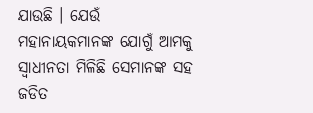ଯାଉଛି । ଯେଉଁ ମହାନାୟକମାନଙ୍କ ଯୋଗୁଁ ଆମକୁ ସ୍ୱାଧୀନତା ମିଳିଛି ସେମାନଙ୍କ ସହ ଜଡିତ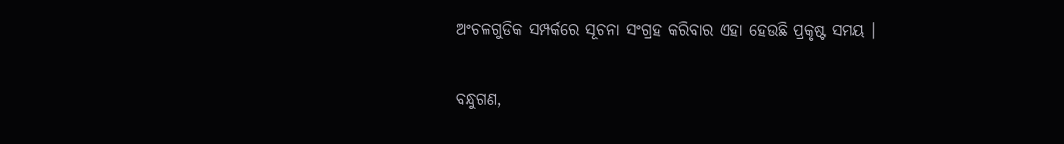ଅଂଚଳଗୁଡିକ ସମ୍ପର୍କରେ ସୂଚନା ସଂଗ୍ରହ କରିବାର ଏହା ହେଉଛି ପ୍ରକୃଷ୍ଟ ସମୟ ।

ବନ୍ଧୁଗଣ,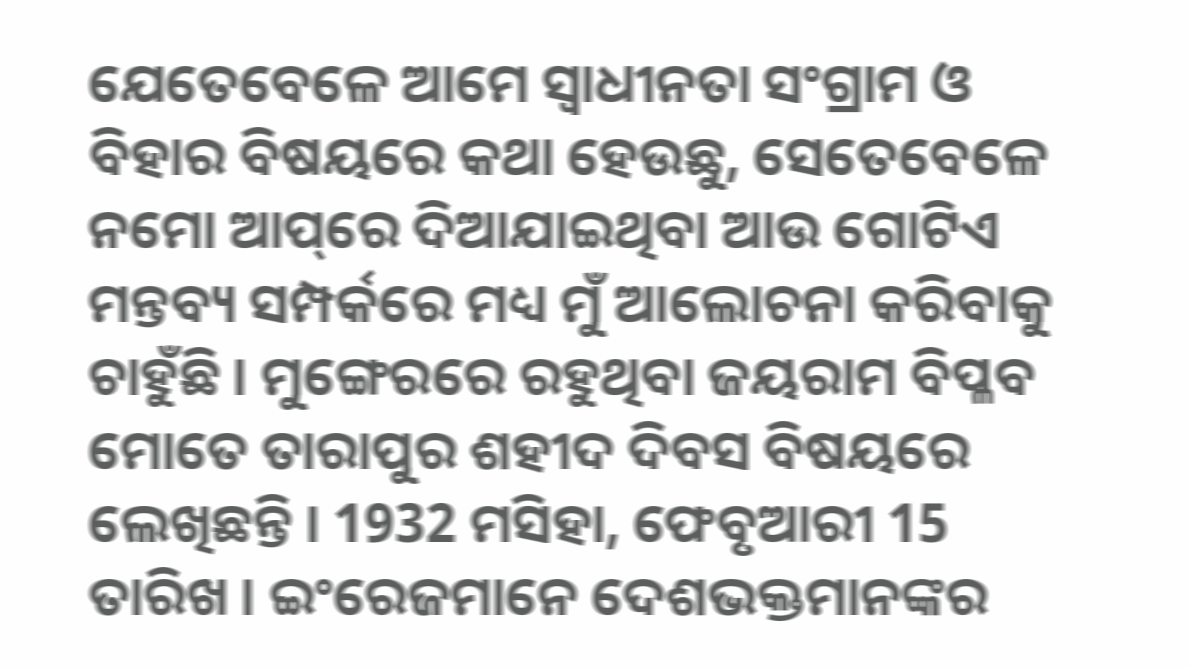ଯେତେବେଳେ ଆମେ ସ୍ୱାଧୀନତା ସଂଗ୍ରାମ ଓ ବିହାର ବିଷୟରେ କଥା ହେଉଛୁ, ସେତେବେଳେ ନମୋ ଆପ୍‌ରେ ଦିଆଯାଇଥିବା ଆଉ ଗୋଟିଏ ମନ୍ତବ୍ୟ ସମ୍ପର୍କରେ ମଧ୍ୟ ମୁଁ ଆଲୋଚନା କରିବାକୁ ଚାହୁଁଛି । ମୁଙ୍ଗେରରେ ରହୁଥିବା ଜୟରାମ ବିପ୍ଳବ ମୋତେ ତାରାପୁର ଶହୀଦ ଦିବସ ବିଷୟରେ ଲେଖିଛନ୍ତି । 1932 ମସିହା, ଫେବୃଆରୀ 15 ତାରିଖ । ଇଂରେଜମାନେ ଦେଶଭକ୍ତମାନଙ୍କର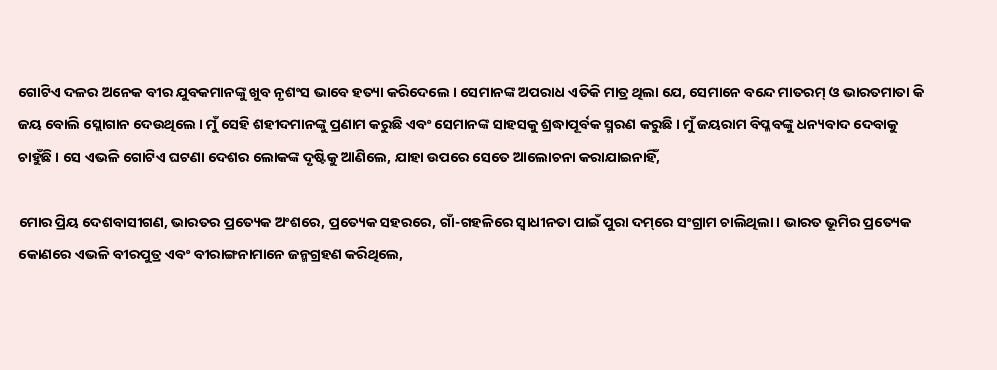ଗୋଟିଏ ଦଳର ଅନେକ ବୀର ଯୁବକମାନଙ୍କୁ ଖୁବ ନୃଶଂସ ଭାବେ ହତ୍ୟା କରିଦେଲେ । ସେମାନଙ୍କ ଅପରାଧ ଏତିକି ମାତ୍ର ଥିଲା ଯେ, ସେମାନେ ବନ୍ଦେ ମାତରମ୍ ଓ ଭାରତମାତା କି ଜୟ ବୋଲି ସ୍ଲୋଗାନ ଦେଉଥିଲେ । ମୁଁ ସେହି ଶହୀଦମାନଙ୍କୁ ପ୍ରଣାମ କରୁଛି ଏବଂ ସେମାନଙ୍କ ସାହସକୁ ଶ୍ରଦ୍ଧାପୂର୍ବକ ସ୍ମରଣ କରୁଛି । ମୁଁ ଜୟରାମ ବିପ୍ଳବଙ୍କୁ ଧନ୍ୟବାଦ ଦେବାକୁ ଚାହୁଁଛି । ସେ ଏଭଳି ଗୋଟିଏ ଘଟଣା ଦେଶର ଲୋକଙ୍କ ଦୃଷ୍ଟିକୁ ଆଣିଲେ, ଯାହା ଉପରେ ସେତେ ଆଲୋଚନା କରାଯାଇନାହିଁ,

ମୋର ପ୍ରିୟ ଦେଶବାସୀଗଣ, ଭାରତର ପ୍ରତ୍ୟେକ ଅଂଶରେ, ପ୍ରତ୍ୟେକ ସହରରେ, ଗାଁ-ଗହଳିରେ ସ୍ୱାଧୀନତା ପାଇଁ ପୁରା ଦମ୍‌ରେ ସଂଗ୍ରାମ ଚାଲିଥିଲା । ଭାରତ ଭୂମିର ପ୍ରତ୍ୟେକ କୋଣରେ ଏଭଳି ବୀରପୁତ୍ର ଏବଂ ବୀରାଙ୍ଗନାମାନେ ଜନ୍ମଗ୍ରହଣ କରିଥିଲେ,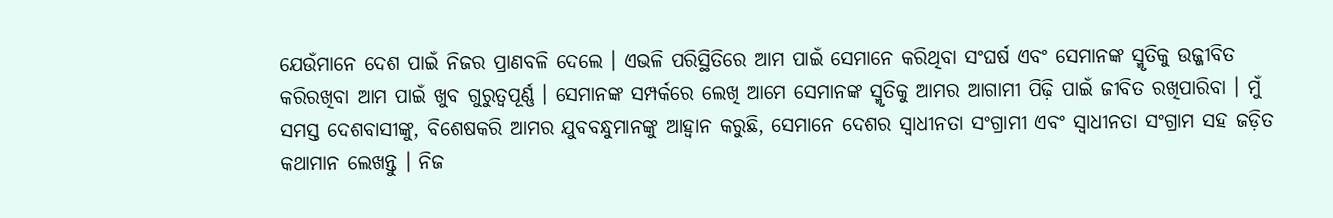ଯେଉଁମାନେ ଦେଶ ପାଇଁ ନିଜର ପ୍ରାଣବଳି ଦେଲେ । ଏଭଳି ପରିସ୍ଥିତିରେ ଆମ ପାଇଁ ସେମାନେ କରିଥିବା ସଂଘର୍ଷ ଏବଂ ସେମାନଙ୍କ ସ୍ମୃତିକୁ ଉଜ୍ଜୀବିତ କରିରଖିବା ଆମ ପାଇଁ ଖୁବ ଗୁରୁତ୍ୱପୂର୍ଣ୍ଣ । ସେମାନଙ୍କ ସମ୍ପର୍କରେ ଲେଖି ଆମେ ସେମାନଙ୍କ ସ୍ମୃତିକୁ ଆମର ଆଗାମୀ ପିଢ଼ି ପାଇଁ ଜୀବିତ ରଖିପାରିବା । ମୁଁ ସମସ୍ତ ଦେଶବାସୀଙ୍କୁ, ବିଶେଷକରି ଆମର ଯୁବବନ୍ଧୁମାନଙ୍କୁ ଆହ୍ୱାନ କରୁଛି, ସେମାନେ ଦେଶର ସ୍ୱାଧୀନତା ସଂଗ୍ରାମୀ ଏବଂ ସ୍ୱାଧୀନତା ସଂଗ୍ରାମ ସହ ଜଡ଼ିତ କଥାମାନ ଲେଖନ୍ତୁ । ନିଜ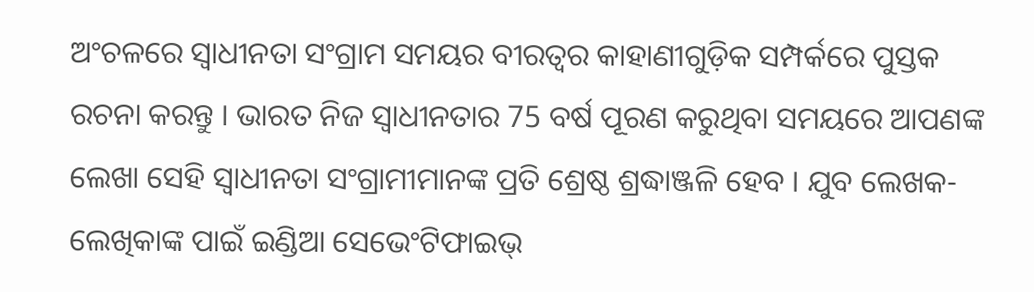ଅଂଚଳରେ ସ୍ୱାଧୀନତା ସଂଗ୍ରାମ ସମୟର ବୀରତ୍ୱର କାହାଣୀଗୁଡ଼ିକ ସମ୍ପର୍କରେ ପୁସ୍ତକ ରଚନା କରନ୍ତୁ । ଭାରତ ନିଜ ସ୍ୱାଧୀନତାର 75 ବର୍ଷ ପୂରଣ କରୁଥିବା ସମୟରେ ଆପଣଙ୍କ ଲେଖା ସେହି ସ୍ୱାଧୀନତା ସଂଗ୍ରାମୀମାନଙ୍କ ପ୍ରତି ଶ୍ରେଷ୍ଠ ଶ୍ରଦ୍ଧାଞ୍ଜଳି ହେବ । ଯୁବ ଲେଖକ-ଲେଖିକାଙ୍କ ପାଇଁ ଇଣ୍ଡିଆ ସେଭେଂଟିଫାଇଭ୍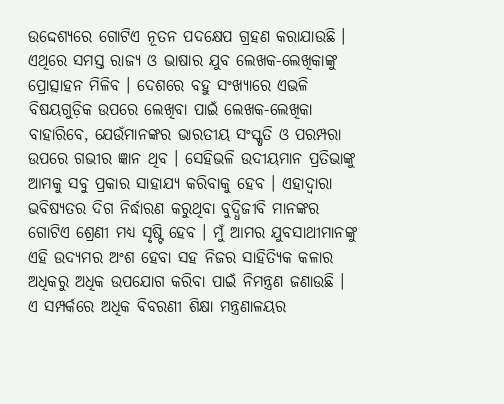ଉଦ୍ଦେଶ୍ୟରେ ଗୋଟିଏ ନୂତନ ପଦକ୍ଷେପ ଗ୍ରହଣ କରାଯାଉଛି । ଏଥିରେ ସମସ୍ତ ରାଜ୍ୟ ଓ ଭାଷାର ଯୁବ ଲେଖକ-ଲେଖିକାଙ୍କୁ ପ୍ରୋତ୍ସାହନ ମିଳିବ । ଦେଶରେ ବହୁ ସଂଖ୍ୟାରେ ଏଭଳି ବିଷୟଗୁଡ଼ିକ ଉପରେ ଲେଖିବା ପାଇଁ ଲେଖକ-ଲେଖିକା ବାହାରିବେ, ଯେଉଁମାନଙ୍କର ଭାରତୀୟ ସଂସ୍କୃତି ଓ ପରମ୍ପରା ଉପରେ ଗଭୀର ଜ୍ଞାନ ଥିବ । ସେହିଭଳି ଉଦୀୟମାନ ପ୍ରତିଭାଙ୍କୁ ଆମକୁ ସବୁ ପ୍ରକାର ସାହାଯ୍ୟ କରିବାକୁ ହେବ । ଏହାଦ୍ୱାରା ଭବିଷ୍ୟତର ଦିଗ ନିର୍ଦ୍ଧାରଣ କରୁଥିବା ବୁଦ୍ଧିଜୀବି ମାନଙ୍କର ଗୋଟିଏ ଶ୍ରେଣୀ ମଧ୍ୟ ସୃଷ୍ଟି ହେବ । ମୁଁ ଆମର ଯୁବସାଥୀମାନଙ୍କୁ ଏହି ଉଦ୍ୟମର ଅଂଶ ହେବା ସହ ନିଜର ସାହିତ୍ୟିକ କଳାର ଅଧିକରୁ ଅଧିକ ଉପଯୋଗ କରିବା ପାଇଁ ନିମନ୍ତ୍ରଣ ଜଣାଉଛି । ଏ ସମ୍ପର୍କରେ ଅଧିକ ବିବରଣୀ ଶିକ୍ଷା ମନ୍ତ୍ରଣାଳୟର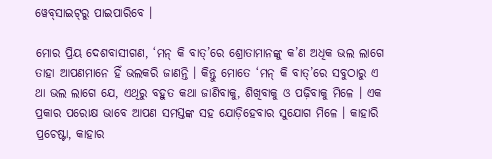ୱେବ୍‌ସାଇଟ୍‌ରୁ ପାଇପାରିବେ ।

ମୋର ପ୍ରିୟ ଦେଶବାସୀଗଣ, ‘ମନ୍ କି ବାତ୍‌’ରେ ଶ୍ରୋତାମାନଙ୍କୁ କ’ଣ ଅଧିକ ଭଲ ଲାଗେ ତାହା ଆପଣମାନେ ହିଁ ଭଲକରି ଜାଣନ୍ତି । କିନ୍ତୁ ମୋତେ ‘ମନ୍ କି ବାତ୍‌’ରେ ସବୁଠାରୁ ଏ ଥା ଭଲ ଲାଗେ ଯେ, ଏଥିରୁ ବହୁତ କଥା ଜାଣିବାକୁ, ଶିଖିବାକୁ ଓ ପଢ଼ିବାକୁ ମିଳେ । ଏକ ପ୍ରକାର ପରୋକ୍ଷ ଭାବେ ଆପଣ ସମସ୍ତଙ୍କ ସହ ଯୋଡ଼ିହେବାର ସୁଯୋଗ ମିଳେ । କାହାରି ପ୍ରଚେଷ୍ଟା, କାହାର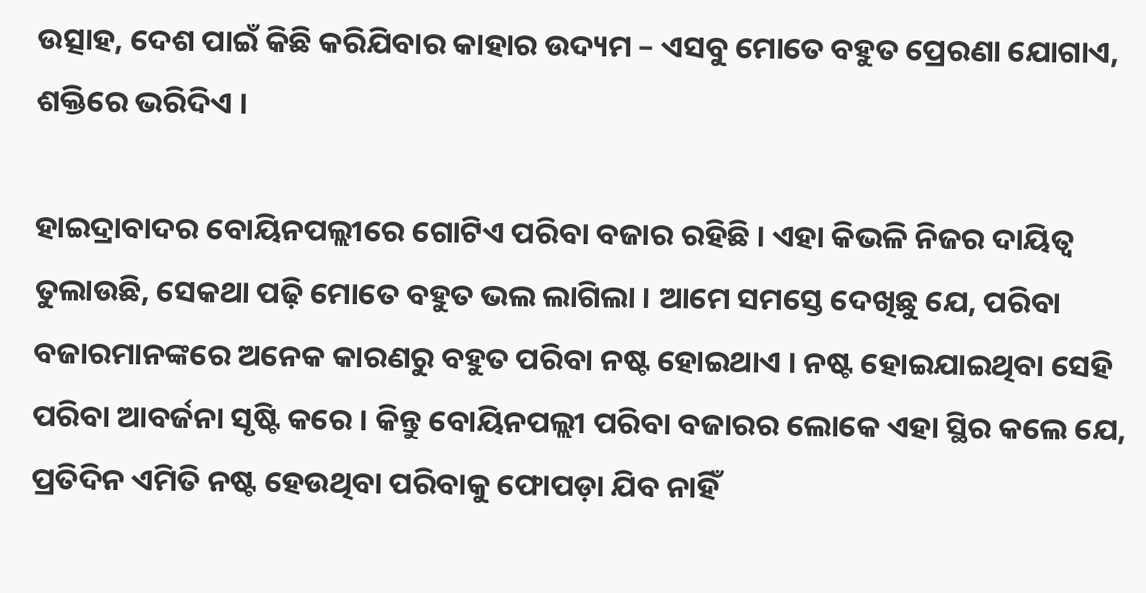ଉତ୍ସାହ, ଦେଶ ପାଇଁ କିଛି କରିଯିବାର କାହାର ଉଦ୍ୟମ – ଏସବୁ ମୋତେ ବହୁତ ପ୍ରେରଣା ଯୋଗାଏ, ଶକ୍ତିରେ ଭରିଦିଏ ।

ହାଇଦ୍ରାବାଦର ବୋୟିନପଲ୍ଲୀରେ ଗୋଟିଏ ପରିବା ବଜାର ରହିଛି । ଏହା କିଭଳି ନିଜର ଦାୟିତ୍ୱ ତୁଲାଉଛି, ସେକଥା ପଢ଼ି ମୋତେ ବହୁତ ଭଲ ଲାଗିଲା । ଆମେ ସମସ୍ତେ ଦେଖିଛୁ ଯେ, ପରିବା ବଜାରମାନଙ୍କରେ ଅନେକ କାରଣରୁ ବହୁତ ପରିବା ନଷ୍ଟ ହୋଇଥାଏ । ନଷ୍ଟ ହୋଇଯାଇଥିବା ସେହି ପରିବା ଆବର୍ଜନା ସୃଷ୍ଟି କରେ । କିନ୍ତୁ ବୋୟିନପଲ୍ଲୀ ପରିବା ବଜାରର ଲୋକେ ଏହା ସ୍ଥିର କଲେ ଯେ, ପ୍ରତିଦିନ ଏମିତି ନଷ୍ଟ ହେଉଥିବା ପରିବାକୁ ଫୋପଡ଼ା ଯିବ ନାହିଁ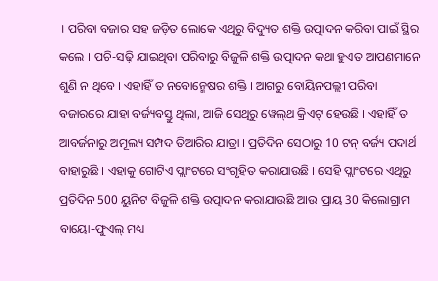। ପରିବା ବଜାର ସହ ଜଡ଼ିତ ଲୋକେ ଏଥିରୁ ବିଦ୍ୟୁତ ଶକ୍ତି ଉତ୍ପାଦନ କରିବା ପାଇଁ ସ୍ଥିର କଲେ । ପଚି-ସଢ଼ି ଯାଇଥିବା ପରିବାରୁ ବିଜୁଳି ଶକ୍ତି ଉତ୍ପାଦନ କଥା ହୁଏତ ଆପଣମାନେ ଶୁଣି ନ ଥିବେ । ଏହାହିଁ ତ ନବୋନ୍ମେଷର ଶକ୍ତି । ଆଗରୁ ବୋୟିନପଲ୍ଲୀ ପରିବା ବଜାରରେ ଯାହା ବର୍ଜ୍ୟବସ୍ତୁ ଥିଲା, ଆଜି ସେଥିରୁ ୱେଲ୍‌ଥ କ୍ରିଏଟ୍ ହେଉଛି । ଏହାହିଁ ତ ଆବର୍ଜନାରୁ ଅମୂଲ୍ୟ ସମ୍ପଦ ତିଆରିର ଯାତ୍ରା । ପ୍ରତିଦିନ ସେଠାରୁ 10 ଟନ୍ ବର୍ଜ୍ୟ ପଦାର୍ଥ ବାହାରୁଛି । ଏହାକୁ ଗୋଟିଏ ପ୍ଲାଂଟରେ ସଂଗୃହିତ କରାଯାଉଛି । ସେହି ପ୍ଲାଂଟରେ ଏଥିରୁ ପ୍ରତିଦିନ 500 ୟୁନିଟ ବିଜୁଳି ଶକ୍ତି ଉତ୍ପାଦନ କରାଯାଉଛି ଆଉ ପ୍ରାୟ 30 କିଲୋଗ୍ରାମ ବାୟୋ-ଫୁଏଲ୍ ମଧ୍ୟ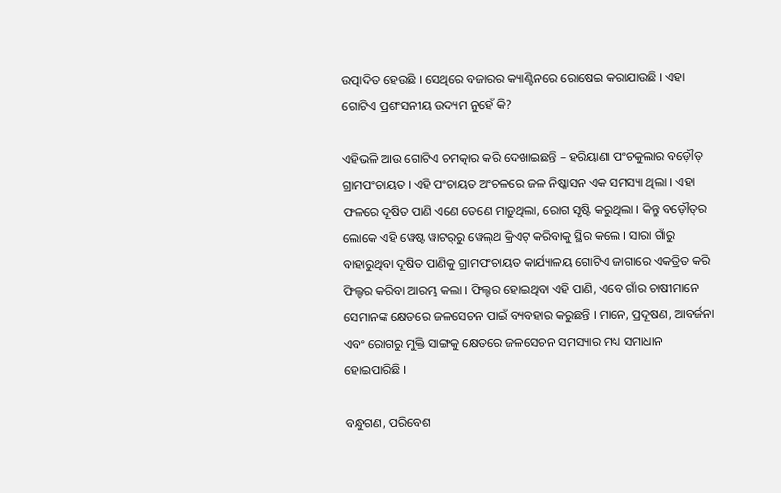ଉତ୍ପାଦିତ ହେଉଛି । ସେଥିରେ ବଜାରର କ୍ୟାଣ୍ଟିନରେ ରୋଷେଇ କରାଯାଉଛି । ଏହା ଗୋଟିଏ ପ୍ରଶଂସନୀୟ ଉଦ୍ୟମ ନୁହେଁ କି?

ଏହିଭଳି ଆଉ ଗୋଟିଏ ଚମତ୍କାର କରି ଦେଖାଇଛନ୍ତି – ହରିୟାଣା ପଂଚକୁଲାର ବଡ଼ୌତ୍ ଗ୍ରାମପଂଚାୟତ । ଏହି ପଂଚାୟତ ଅଂଚଳରେ ଜଳ ନିଷ୍କାସନ ଏକ ସମସ୍ୟା ଥିଲା । ଏହା ଫଳରେ ଦୂଷିତ ପାଣି ଏଣେ ତେଣେ ମାଡ଼ୁଥିଲା, ରୋଗ ସୃଷ୍ଟି କରୁଥିଲା । କିନ୍ତୁ ବଡ଼ୌତ୍‌ର ଲୋକେ ଏହି ୱେଷ୍ଟ ୱାଟର୍‌ରୁ ୱେଲ୍‌ଥ କ୍ରିଏଟ୍ କରିବାକୁ ସ୍ଥିର କଲେ । ସାରା ଗାଁରୁ ବାହାରୁଥିବା ଦୂଷିତ ପାଣିକୁ ଗ୍ରାମପଂଚାୟତ କାର୍ଯ୍ୟାଳୟ ଗୋଟିଏ ଜାଗାରେ ଏକତ୍ରିତ କରି ଫିଲ୍ଟର କରିବା ଆରମ୍ଭ କଲା । ଫିଲ୍ଟର ହୋଇଥିବା ଏହି ପାଣି, ଏବେ ଗାଁର ଚାଷୀମାନେ ସେମାନଙ୍କ କ୍ଷେତରେ ଜଳସେଚନ ପାଇଁ ବ୍ୟବହାର କରୁଛନ୍ତି । ମାନେ, ପ୍ରଦୂଷଣ, ଆବର୍ଜନା ଏବଂ ରୋଗରୁ ମୁକ୍ତି ସାଙ୍ଗକୁ କ୍ଷେତରେ ଜଳସେଚନ ସମସ୍ୟାର ମଧ୍ୟ ସମାଧାନ ହୋଇପାରିଛି ।

ବନ୍ଧୁଗଣ, ପରିବେଶ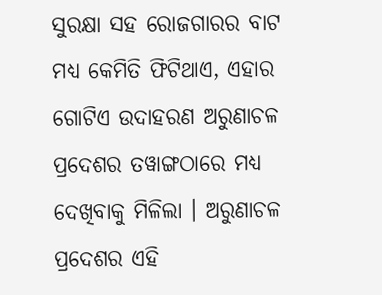ସୁରକ୍ଷା ସହ ରୋଜଗାରର ବାଟ ମଧ୍ୟ କେମିତି ଫିଟିଥାଏ, ଏହାର ଗୋଟିଏ ଉଦାହରଣ ଅରୁଣାଚଳ ପ୍ରଦେଶର ତୱାଙ୍ଗଠାରେ ମଧ୍ୟ ଦେଖିବାକୁ ମିଳିଲା । ଅରୁଣାଚଳ ପ୍ରଦେଶର ଏହି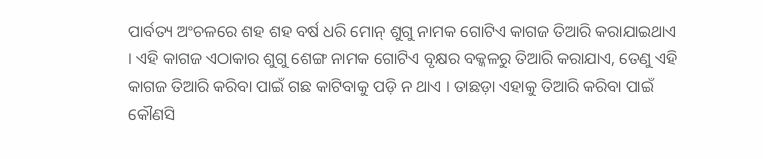ପାର୍ବତ୍ୟ ଅଂଚଳରେ ଶହ ଶହ ବର୍ଷ ଧରି ମୋନ୍ ଶୁଗୁ ନାମକ ଗୋଟିଏ କାଗଜ ତିଆରି କରାଯାଇଥାଏ । ଏହି କାଗଜ ଏଠାକାର ଶୁଗୁ ଶେଙ୍ଗ ନାମକ ଗୋଟିଏ ବୃକ୍ଷର ବକ୍କଳରୁ ତିଆରି କରାଯାଏ, ତେଣୁ ଏହି କାଗଜ ତିଆରି କରିବା ପାଇଁ ଗଛ କାଟିବାକୁ ପଡ଼ି ନ ଥାଏ । ତାଛଡ଼ା ଏହାକୁ ତିଆରି କରିବା ପାଇଁ କୌଣସି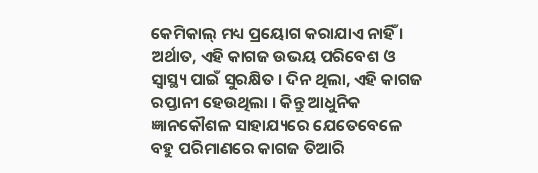କେମିକାଲ୍ ମଧ୍ୟ ପ୍ରୟୋଗ କରାଯାଏ ନାହିଁ । ଅର୍ଥାତ, ଏହି କାଗଜ ଉଭୟ ପରିବେଶ ଓ ସ୍ୱାସ୍ଥ୍ୟ ପାଇଁ ସୁରକ୍ଷିତ । ଦିନ ଥିଲା, ଏହି କାଗଜ ରପ୍ତାନୀ ହେଉଥିଲା । କିନ୍ତୁ ଆଧୁନିକ ଜ୍ଞାନକୌଶଳ ସାହାଯ୍ୟରେ ଯେତେବେଳେ ବହୁ ପରିମାଣରେ କାଗଜ ତିଆରି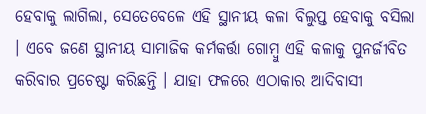ହେବାକୁ ଲାଗିଲା, ସେତେବେଳେ ଏହି ସ୍ଥାନୀୟ କଳା ବିଲୁପ୍ତ ହେବାକୁ ବସିଲା । ଏବେ ଜଣେ ସ୍ଥାନୀୟ ସାମାଜିକ କର୍ମକର୍ତ୍ତା ଗୋମ୍ବୁ ଏହି କଳାକୁ ପୁନର୍ଜୀବିତ କରିବାର ପ୍ରଚେଷ୍ଟା କରିଛନ୍ତି । ଯାହା ଫଳରେ ଏଠାକାର ଆଦିବାସୀ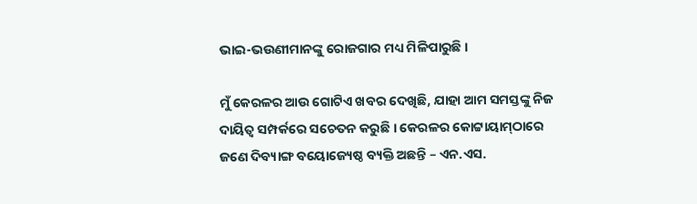ଭାଇ-ଭଉଣୀମାନଙ୍କୁ ରୋଜଗାର ମଧ୍ୟ ମିଳିପାରୁଛି ।

ମୁଁ କେରଳର ଆଉ ଗୋଟିଏ ଖବର ଦେଖିଛି, ଯାହା ଆମ ସମସ୍ତଙ୍କୁ ନିଜ ଦାୟିତ୍ୱ ସମ୍ପର୍କରେ ସଚେତନ କରୁଛି । କେରଳର କୋଟ୍ଟାୟାମ୍‌ଠାରେ ଜଣେ ଦିବ୍ୟାଙ୍ଗ ବୟୋଜ୍ୟେଷ୍ଠ ବ୍ୟକ୍ତି ଅଛନ୍ତି – ଏନ.ଏସ.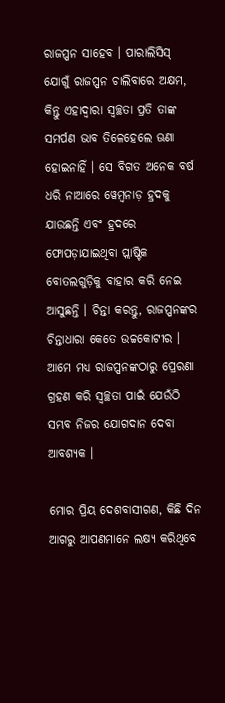ରାଜପ୍ପନ ସାହେବ । ପାରାଲିସିସ୍ ଯୋଗୁଁ ରାଜପ୍ପନ ଚାଲିବାରେ ଅକ୍ଷମ, କିନ୍ତୁ ଏହାଦ୍ୱାରା ସ୍ୱଚ୍ଛତା ପ୍ରତି ତାଙ୍କ ସମର୍ପଣ ଭାବ ତିଳେହେଲେ ଊଣା ହୋଇନାହିଁ । ସେ ବିଗତ ଅନେକ ବର୍ଷ ଧରି ନାଆରେ ୱେମ୍ବନାଡ଼ ହ୍ରଦକୁ ଯାଉଛନ୍ତି ଏବଂ ହ୍ରଦରେ ଫୋପଡ଼ାଯାଇଥିବା ପ୍ଲାଷ୍ଟିକ ବୋତଲଗୁଡ଼ିକୁ ବାହାର କରି ନେଇ ଆସୁଛନ୍ତି । ଚିନ୍ତା କରନ୍ତୁ, ରାଜପ୍ପନଙ୍କର ଚିନ୍ତାଧାରା କେତେ ଉଚ୍ଚକୋଟୀର । ଆମେ ମଧ୍ୟ ରାଜପ୍ପନଙ୍କଠାରୁ ପ୍ରେରଣା ଗ୍ରହଣ କରି ସ୍ୱଚ୍ଛତା ପାଇଁ ଯେଉଁଠି ସମ୍ଭବ ନିଜର ଯୋଗଦାନ ଦେବା ଆବଶ୍ୟକ ।

ମୋର ପ୍ରିୟ ଦେଶବାସୀଗଣ, କିଛି ଦିନ ଆଗରୁ ଆପଣମାନେ ଲକ୍ଷ୍ୟ କରିଥିବେ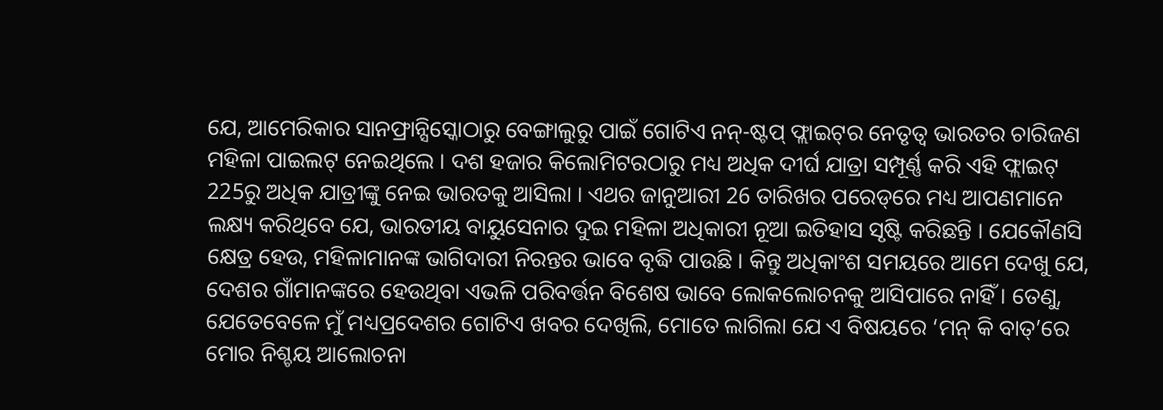ଯେ, ଆମେରିକାର ସାନଫ୍ରାନ୍ସିସ୍କୋଠାରୁ ବେଙ୍ଗାଲୁରୁ ପାଇଁ ଗୋଟିଏ ନନ୍‌-ଷ୍ଟପ୍ ଫ୍ଲାଇଟ୍‌ର ନେତୃତ୍ୱ ଭାରତର ଚାରିଜଣ ମହିଳା ପାଇଲଟ୍ ନେଇଥିଲେ । ଦଶ ହଜାର କିଲୋମିଟରଠାରୁ ମଧ୍ୟ ଅଧିକ ଦୀର୍ଘ ଯାତ୍ରା ସମ୍ପୂର୍ଣ୍ଣ କରି ଏହି ଫ୍ଲାଇଟ୍ 225ରୁ ଅଧିକ ଯାତ୍ରୀଙ୍କୁ ନେଇ ଭାରତକୁ ଆସିଲା । ଏଥର ଜାନୁଆରୀ 26 ତାରିଖର ପରେଡ୍‌ରେ ମଧ୍ୟ ଆପଣମାନେ ଲକ୍ଷ୍ୟ କରିଥିବେ ଯେ, ଭାରତୀୟ ବାୟୁସେନାର ଦୁଇ ମହିଳା ଅଧିକାରୀ ନୂଆ ଇତିହାସ ସୃଷ୍ଟି କରିଛନ୍ତି । ଯେକୌଣସି କ୍ଷେତ୍ର ହେଉ, ମହିଳାମାନଙ୍କ ଭାଗିଦାରୀ ନିରନ୍ତର ଭାବେ ବୃଦ୍ଧି ପାଉଛି । କିନ୍ତୁ ଅଧିକାଂଶ ସମୟରେ ଆମେ ଦେଖୁ ଯେ, ଦେଶର ଗାଁମାନଙ୍କରେ ହେଉଥିବା ଏଭଳି ପରିବର୍ତ୍ତନ ବିଶେଷ ଭାବେ ଲୋକଲୋଚନକୁ ଆସିପାରେ ନାହିଁ । ତେଣୁ, ଯେତେବେଳେ ମୁଁ ମଧ୍ୟପ୍ରଦେଶର ଗୋଟିଏ ଖବର ଦେଖିଲି, ମୋତେ ଲାଗିଲା ଯେ ଏ ବିଷୟରେ ‘ମନ୍ କି ବାତ୍‌’ରେ ମୋର ନିଶ୍ଚୟ ଆଲୋଚନା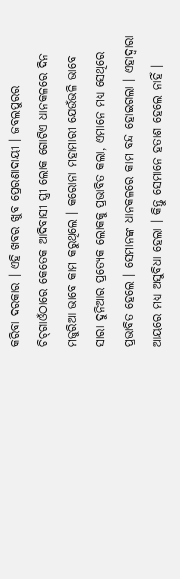କରିବା ଦରକାର । ଏହି ଖବର ଖୁବ ପ୍ରେରଣାଦାୟୀ । ଜବଲପୁରର ଚିଚ୍‌ଗାଓଁଠାରେ କେତେକ ଆଦିବାସୀ ସ୍ତ୍ରୀ ଲୋକ ଗୋଟିଏ ଧାନକଳରେ ଦିନ ମଜୁରିଆ ଭାବେ କାମ କରୁଥିଲେ । କରୋନା ମହାମାରୀ ଯେଉଁଭଳି ଭାବେ ସାରା ଦୁନିଆର ପ୍ରତ୍ୟେକ ଲୋକକୁ ପ୍ରଭାବିତ କଲା, ଏମାନେ ମଧ୍ୟ ସେଥିରେ ପ୍ରଭାବିତ ହେଲେ । ସେମାନଙ୍କ ଧାନକଳରେ କାମ ବନ୍ଦ ହୋଇଗଲା । ଏହାଦ୍ୱାରା ଆୟରେ ମଧ୍ୟ ଅସୁବିଧା ହେଲା । କିନ୍ତୁ ସେମାନେ ହତାଶ ହେଲେ ନାହିଁ ।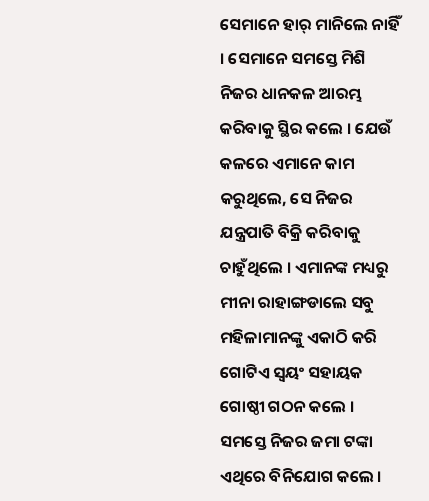ସେମାନେ ହାର୍ ମାନିଲେ ନାହିଁ । ସେମାନେ ସମସ୍ତେ ମିଶି ନିଜର ଧାନକଳ ଆରମ୍ଭ କରିବାକୁ ସ୍ଥିର କଲେ । ଯେଉଁ କଳରେ ଏମାନେ କାମ କରୁଥିଲେ, ସେ ନିଜର ଯନ୍ତ୍ରପାତି ବିକ୍ରି କରିବାକୁ ଚାହୁଁଥିଲେ । ଏମାନଙ୍କ ମଧ୍ୟରୁ ମୀନା ରାହାଙ୍ଗଡାଲେ ସବୁ ମହିଳାମାନଙ୍କୁ ଏକାଠି କରି ଗୋଟିଏ ସ୍ୱୟଂ ସହାୟକ ଗୋଷ୍ଠୀ ଗଠନ କଲେ । ସମସ୍ତେ ନିଜର ଜମା ଟଙ୍କା ଏଥିରେ ବିନିଯୋଗ କଲେ ।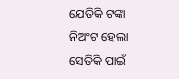ଯେତିକି ଟଙ୍କା ନିଅଂଟ ହେଲା ସେତିକି ପାଇଁ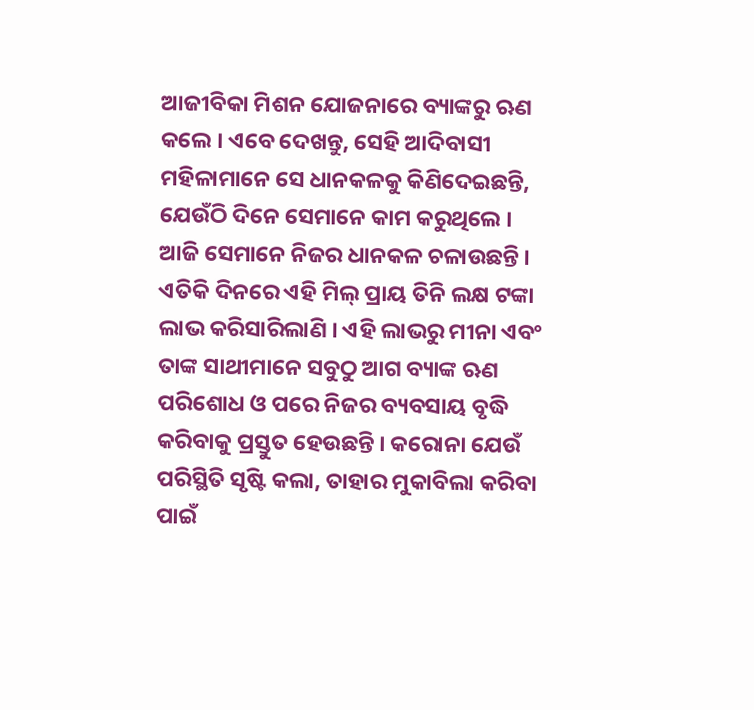ଆଜୀବିକା ମିଶନ ଯୋଜନାରେ ବ୍ୟାଙ୍କରୁ ଋଣ କଲେ । ଏବେ ଦେଖନ୍ତୁ, ସେହି ଆଦିବାସୀ ମହିଳାମାନେ ସେ ଧାନକଳକୁ କିଣିଦେଇଛନ୍ତି, ଯେଉଁଠି ଦିନେ ସେମାନେ କାମ କରୁଥିଲେ । ଆଜି ସେମାନେ ନିଜର ଧାନକଳ ଚଳାଉଛନ୍ତି । ଏତିକି ଦିନରେ ଏହି ମିଲ୍ ପ୍ରାୟ ତିନି ଲକ୍ଷ ଟଙ୍କା ଲାଭ କରିସାରିଲାଣି । ଏହି ଲାଭରୁ ମୀନା ଏବଂ ତାଙ୍କ ସାଥୀମାନେ ସବୁଠୁ ଆଗ ବ୍ୟାଙ୍କ ଋଣ ପରିଶୋଧ ଓ ପରେ ନିଜର ବ୍ୟବସାୟ ବୃଦ୍ଧି କରିବାକୁ ପ୍ରସ୍ତୁତ ହେଉଛନ୍ତି । କରୋନା ଯେଉଁ ପରିସ୍ଥିତି ସୃଷ୍ଟି କଲା, ତାହାର ମୁକାବିଲା କରିବା ପାଇଁ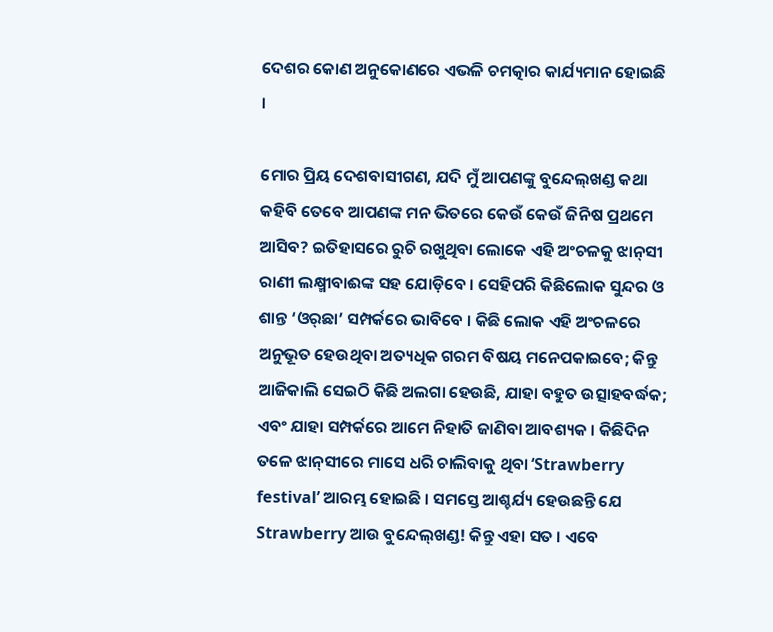ଦେଶର କୋଣ ଅନୁକୋଣରେ ଏଭଳି ଚମତ୍କାର କାର୍ଯ୍ୟମାନ ହୋଇଛି ।

ମୋର ପ୍ରିୟ ଦେଶବାସୀଗଣ, ଯଦି ମୁଁ ଆପଣଙ୍କୁ ବୁନ୍ଦେଲ୍‌ଖଣ୍ଡ କଥା କହିବି ତେବେ ଆପଣଙ୍କ ମନ ଭିତରେ କେଉଁ କେଉଁ ଜିନିଷ ପ୍ରଥମେ ଆସିବ? ଇତିହାସରେ ରୁଚି ରଖୁଥିବା ଲୋକେ ଏହି ଅଂଚଳକୁ ଝାନ୍‌ସୀ ରାଣୀ ଲକ୍ଷ୍ମୀବାଈଙ୍କ ସହ ଯୋଡ଼ିବେ । ସେହିପରି କିଛିଲୋକ ସୁନ୍ଦର ଓ ଶାନ୍ତ ‘ଓର୍‌ଛା’ ସମ୍ପର୍କରେ ଭାବିବେ । କିଛି ଲୋକ ଏହି ଅଂଚଳରେ ଅନୁଭୂତ ହେଉଥିବା ଅତ୍ୟଧିକ ଗରମ ବିଷୟ ମନେପକାଇବେ; କିନ୍ତୁ ଆଜିକାଲି ସେଇଠି କିଛି ଅଲଗା ହେଉଛି, ଯାହା ବହୁତ ଉତ୍ସାହବର୍ଦ୍ଧକ; ଏବଂ ଯାହା ସମ୍ପର୍କରେ ଆମେ ନିହାତି ଜାଣିବା ଆବଶ୍ୟକ । କିଛିଦିନ ତଳେ ଝାନ୍‌ସୀରେ ମାସେ ଧରି ଚାଲିବାକୁ ଥିବା ‘Strawberry festival’ ଆରମ୍ଭ ହୋଇଛି । ସମସ୍ତେ ଆଶ୍ଚର୍ଯ୍ୟ ହେଉଛନ୍ତି ଯେ Strawberry ଆଉ ବୁନ୍ଦେଲ୍‌ଖଣ୍ଡ! କିନ୍ତୁ ଏହା ସତ । ଏବେ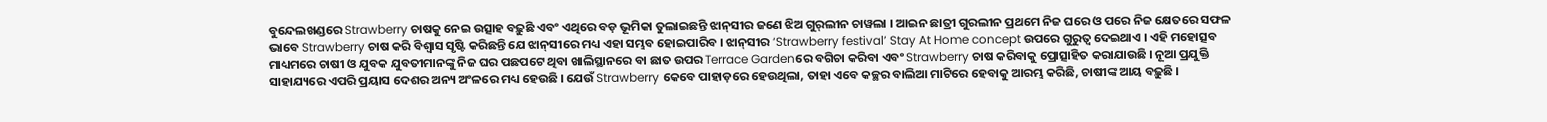ବୁନ୍ଦେଲଖଣ୍ଡରେ Strawberry ଚାଷକୁ ନେଇ ଉତ୍ସାହ ବଢ଼ୁଛି ଏବଂ ଏଥିରେ ବଡ଼ ଭୂମିକା ତୁଲାଇଛନ୍ତି ଝାନ୍‌ସୀର ଜଣେ ଝିଅ ଗୁର୍‌ଲୀନ ଚାୱଲା । ଆଇନ ଛାତ୍ରୀ ଗୁରଲୀନ ପ୍ରଥମେ ନିଜ ଘରେ ଓ ପରେ ନିଜ କ୍ଷେତରେ ସଫଳ ଭାବେ Strawberry ଚାଷ କରି ବିଶ୍ୱାସ ସୃଷ୍ଟି କରିଛନ୍ତି ଯେ ଝାନ୍‌ସୀରେ ମଧ୍ୟ ଏହା ସମ୍ଭବ ହୋଇପାରିବ । ଝାନ୍‌ସୀର ‘Strawberry festival’ Stay At Home concept ଉପରେ ଗୁରୁତ୍ୱ ଦେଇଥାଏ । ଏହି ମହୋତ୍ସବ ମାଧ୍ୟମରେ ଚାଷୀ ଓ ଯୁବକ ଯୁବତୀମାନଙ୍କୁ ନିଜ ଘର ପଛପଟେ ଥିବା ଖାଲିସ୍ଥାନରେ ବା ଛାତ ଉପର Terrace Gardenରେ ବଗିଚା କରିବା ଏବଂ Strawberry ଚାଷ କରିବାକୁ ପ୍ରୋତ୍ସାହିତ କରାଯାଉଛି । ନୂଆ ପ୍ରଯୁକ୍ତି ସାହାଯ୍ୟରେ ଏପରି ପ୍ରୟାସ ଦେଶର ଅନ୍ୟ ଅଂଳରେ ମଧ୍ୟ ହେଉଛି । ଯେଉଁ Strawberry କେବେ ପାହାଡ଼ରେ ହେଉଥିଲା, ତାହା ଏବେ କଚ୍ଛର ବାଲିଆ ମାଟିରେ ହେବାକୁ ଆରମ୍ଭ କରିଛି, ଚାଷୀଙ୍କ ଆୟ ବଢ଼ୁଛି ।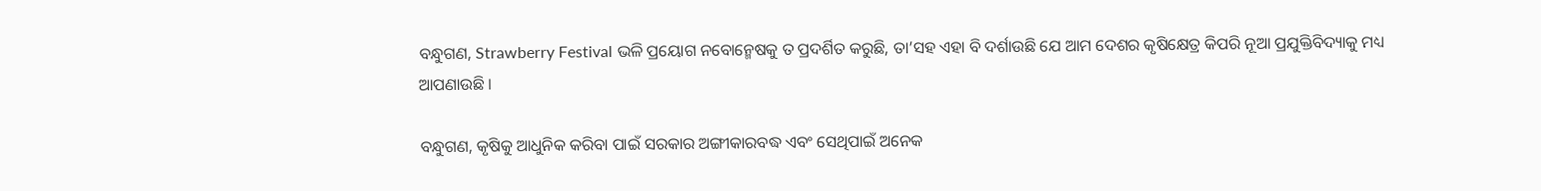ବନ୍ଧୁଗଣ, Strawberry Festival ଭଳି ପ୍ରୟୋଗ ନବୋନ୍ମେଷକୁ ତ ପ୍ରଦର୍ଶିତ କରୁଛି, ତା’ସହ ଏହା ବି ଦର୍ଶାଉଛି ଯେ ଆମ ଦେଶର କୃଷିକ୍ଷେତ୍ର କିପରି ନୂଆ ପ୍ରଯୁକ୍ତିବିଦ୍ୟାକୁ ମଧ୍ୟ ଆପଣାଉଛି ।

ବନ୍ଧୁଗଣ, କୃଷିକୁ ଆଧୁନିକ କରିବା ପାଇଁ ସରକାର ଅଙ୍ଗୀକାରବଦ୍ଧ ଏବଂ ସେଥିପାଇଁ ଅନେକ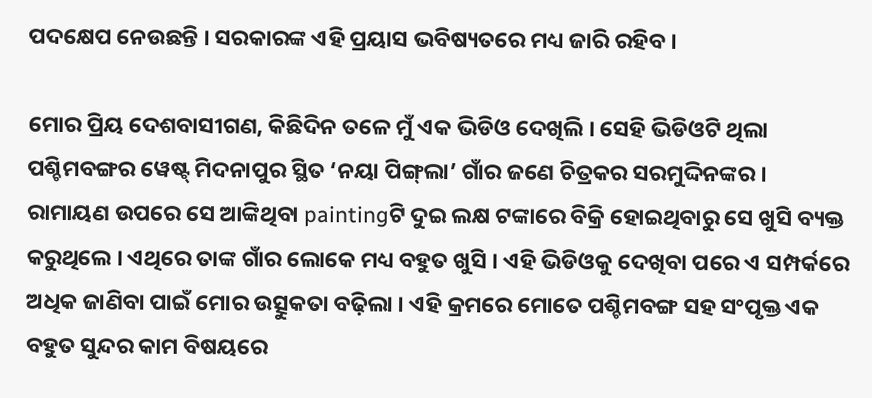ପଦକ୍ଷେପ ନେଉଛନ୍ତି । ସରକାରଙ୍କ ଏହି ପ୍ରୟାସ ଭବିଷ୍ୟତରେ ମଧ୍ୟ ଜାରି ରହିବ ।

ମୋର ପ୍ରିୟ ଦେଶବାସୀଗଣ, କିଛିଦିନ ତଳେ ମୁଁ ଏକ ଭିଡିଓ ଦେଖିଲି । ସେହି ଭିଡିଓଟି ଥିଲା ପଶ୍ଚିମବଙ୍ଗର ୱେଷ୍ଟ୍ ମିଦନାପୁର ସ୍ଥିତ ‘ନୟା ପିଙ୍ଗ୍‌ଲା’ ଗାଁର ଜଣେ ଚିତ୍ରକର ସରମୁଦ୍ଦିନଙ୍କର । ରାମାୟଣ ଉପରେ ସେ ଆଙ୍କିଥିବା paintingଟି ଦୁଇ ଲକ୍ଷ ଟଙ୍କାରେ ବିକ୍ରି ହୋଇଥିବାରୁ ସେ ଖୁସି ବ୍ୟକ୍ତ କରୁଥିଲେ । ଏଥିରେ ତାଙ୍କ ଗାଁର ଲୋକେ ମଧ୍ୟ ବହୁତ ଖୁସି । ଏହି ଭିଡିଓକୁ ଦେଖିବା ପରେ ଏ ସମ୍ପର୍କରେ ଅଧିକ ଜାଣିବା ପାଇଁ ମୋର ଉତ୍ସୁକତା ବଢ଼ିଲା । ଏହି କ୍ରମରେ ମୋତେ ପଶ୍ଚିମବଙ୍ଗ ସହ ସଂପୃକ୍ତ ଏକ ବହୁତ ସୁନ୍ଦର କାମ ବିଷୟରେ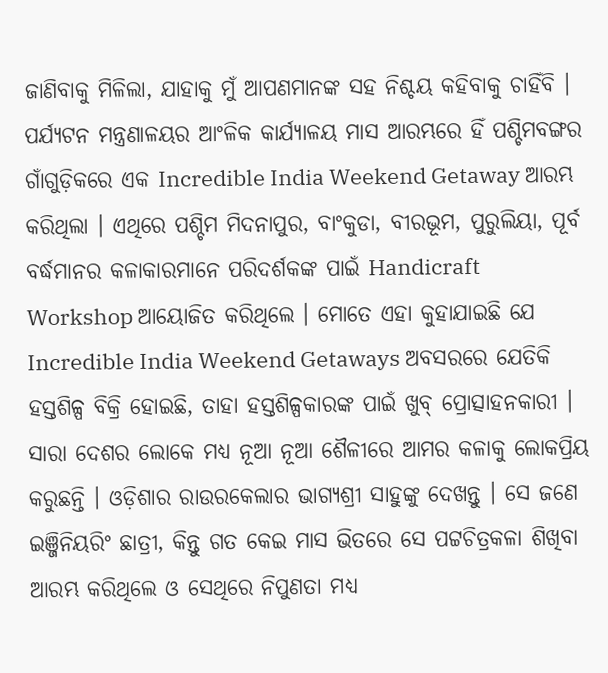ଜାଣିବାକୁ ମିଳିଲା, ଯାହାକୁ ମୁଁ ଆପଣମାନଙ୍କ ସହ ନିଶ୍ଚୟ କହିବାକୁ ଚାହିଁବି । ପର୍ଯ୍ୟଟନ ମନ୍ତ୍ରଣାଳୟର ଆଂଳିକ କାର୍ଯ୍ୟାଳୟ ମାସ ଆରମ୍ଭରେ ହିଁ ପଶ୍ଚିମବଙ୍ଗର ଗାଁଗୁଡ଼ିକରେ ଏକ Incredible India Weekend Getaway ଆରମ୍ଭ କରିଥିଲା । ଏଥିରେ ପଶ୍ଚିମ ମିଦନାପୁର, ବାଂକୁଡା, ବୀରଭୂମ, ପୁରୁଲିୟା, ପୂର୍ବ ବର୍ଦ୍ଧମାନର କଳାକାରମାନେ ପରିଦର୍ଶକଙ୍କ ପାଇଁ Handicraft Workshop ଆୟୋଜିତ କରିଥିଲେ । ମୋତେ ଏହା କୁହାଯାଇଛି ଯେ Incredible India Weekend Getaways ଅବସରରେ ଯେତିକି ହସ୍ତଶିଳ୍ପ ବିକ୍ରି ହୋଇଛି, ତାହା ହସ୍ତଶିଳ୍ପକାରଙ୍କ ପାଇଁ ଖୁବ୍ ପ୍ରୋତ୍ସାହନକାରୀ । ସାରା ଦେଶର ଲୋକେ ମଧ୍ୟ ନୂଆ ନୂଆ ଶୈଳୀରେ ଆମର କଳାକୁ ଲୋକପ୍ରିୟ କରୁଛନ୍ତି । ଓଡ଼ିଶାର ରାଉରକେଲାର ଭାଗ୍ୟଶ୍ରୀ ସାହୁଙ୍କୁ ଦେଖନ୍ତୁ । ସେ ଜଣେ ଇଞ୍ଜିନିୟରିଂ ଛାତ୍ରୀ, କିନ୍ତୁ ଗତ କେଇ ମାସ ଭିତରେ ସେ ପଟ୍ଟଚିତ୍ରକଳା ଶିଖିବା ଆରମ୍ଭ କରିଥିଲେ ଓ ସେଥିରେ ନିପୁଣତା ମଧ୍ୟ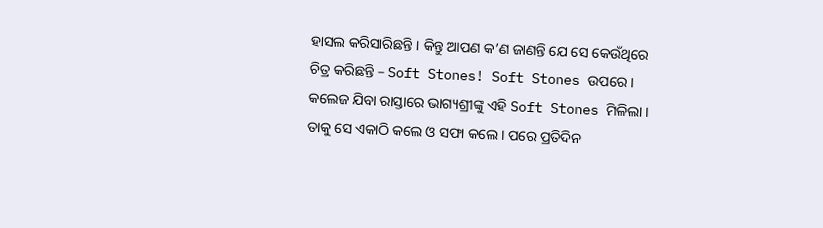ହାସଲ କରିସାରିଛନ୍ତି । କିନ୍ତୁ ଆପଣ କ’ଣ ଜାଣନ୍ତି ଯେ ସେ କେଉଁଥିରେ ଚିତ୍ର କରିଛନ୍ତି – Soft Stones! Soft Stones ଉପରେ । କଲେଜ ଯିବା ରାସ୍ତାରେ ଭାଗ୍ୟଶ୍ରୀଙ୍କୁ ଏହି Soft Stones ମିଳିଲା । ତାକୁ ସେ ଏକାଠି କଲେ ଓ ସଫା କଲେ । ପରେ ପ୍ରତିଦିନ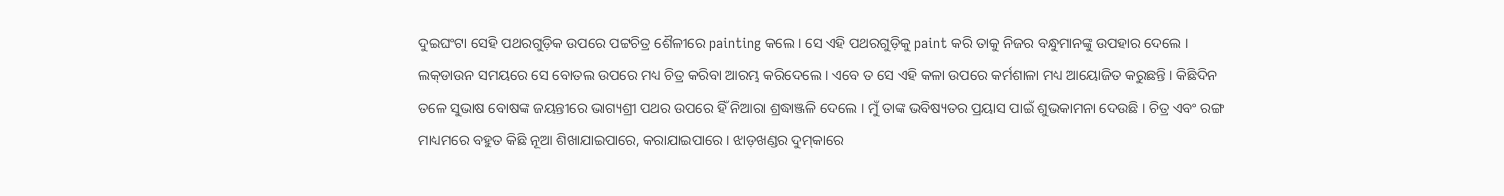ଦୁଇଘଂଟା ସେହି ପଥରଗୁଡ଼ିକ ଉପରେ ପଟ୍ଟଚିତ୍ର ଶୈଳୀରେ painting କଲେ । ସେ ଏହି ପଥରଗୁଡ଼ିକୁ paint କରି ତାକୁ ନିଜର ବନ୍ଧୁମାନଙ୍କୁ ଉପହାର ଦେଲେ । ଲକ୍‌ଡାଉନ ସମୟରେ ସେ ବୋତଲ ଉପରେ ମଧ୍ୟ ଚିତ୍ର କରିବା ଆରମ୍ଭ କରିଦେଲେ । ଏବେ ତ ସେ ଏହି କଳା ଉପରେ କର୍ମଶାଳା ମଧ୍ୟ ଆୟୋଜିତ କରୁଛନ୍ତି । କିଛିଦିନ ତଳେ ସୁଭାଷ ବୋଷଙ୍କ ଜୟନ୍ତୀରେ ଭାଗ୍ୟଶ୍ରୀ ପଥର ଉପରେ ହିଁ ନିଆରା ଶ୍ରଦ୍ଧାଞ୍ଜଳି ଦେଲେ । ମୁଁ ତାଙ୍କ ଭବିଷ୍ୟତର ପ୍ରୟାସ ପାଇଁ ଶୁଭକାମନା ଦେଉଛି । ଚିତ୍ର ଏବଂ ରଙ୍ଗ ମାଧ୍ୟମରେ ବହୁତ କିଛି ନୂଆ ଶିଖାଯାଇପାରେ, କରାଯାଇପାରେ । ଝାଡ଼ଖଣ୍ଡର ଦୁମ୍‌କାରେ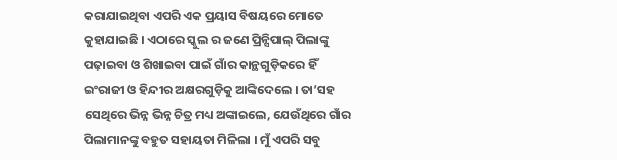କରାଯାଇଥିବା ଏପରି ଏକ ପ୍ରୟାସ ବିଷୟରେ ମୋତେ କୁହାଯାଇଛି । ଏଠାରେ ସ୍କୁଲ ର ଜଣେ ପ୍ରିନ୍ସିପାଲ୍ ପିଲାଙ୍କୁ ପଢ଼ାଇବା ଓ ଶିଖାଇବା ପାଇଁ ଗାଁର କାନ୍ଥଗୁଡ଼ିକରେ ହିଁ ଇଂରାଜୀ ଓ ହିନ୍ଦୀର ଅକ୍ଷରଗୁଡ଼ିକୁ ଆଙ୍କିଦେଲେ । ତା’ସହ ସେଥିରେ ଭିନ୍ନ ଭିନ୍ନ ଚିତ୍ର ମଧ୍ୟ ଅଙ୍କାଇଲେ, ଯେଉଁଥିରେ ଗାଁର ପିଲାମାନଙ୍କୁ ବହୁତ ସହାୟତା ମିଳିଲା । ମୁଁ ଏପରି ସବୁ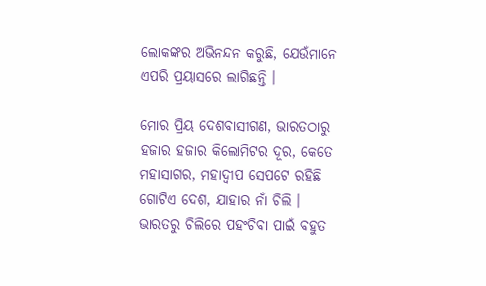ଲୋକଙ୍କର ଅଭିନନ୍ଦନ କରୁଛି, ଯେଉଁମାନେ ଏପରି ପ୍ରୟାସରେ ଲାଗିଛନ୍ତି ।

ମୋର ପ୍ରିୟ ଦେଶବାସୀଗଣ, ଭାରତଠାରୁ ହଜାର ହଜାର କିଲୋମିଟର ଦୂର, କେତେ ମହାସାଗର, ମହାଦ୍ୱୀପ ସେପଟେ ରହିଛି ଗୋଟିଏ ଦେଶ, ଯାହାର ନାଁ ଚିଲି । ଭାରତରୁ ଚିଲିରେ ପହଂଚିବା ପାଇଁ ବହୁତ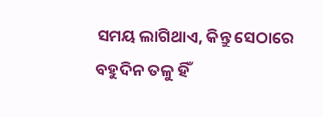ସମୟ ଲାଗିଥାଏ, କିନ୍ତୁ ସେଠାରେ ବହୁଦିନ ତଳୁ ହିଁ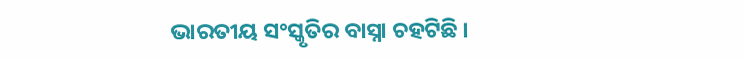ଭାରତୀୟ ସଂସ୍କୃତିର ବାସ୍ନା ଚହଟିଛି ।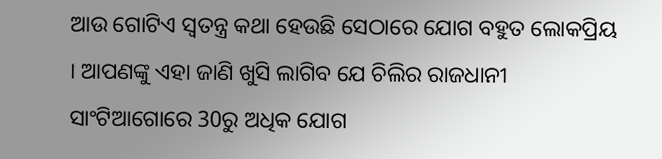ଆଉ ଗୋଟିଏ ସ୍ୱତନ୍ତ୍ର କଥା ହେଉଛି ସେଠାରେ ଯୋଗ ବହୁତ ଲୋକପ୍ରିୟ । ଆପଣଙ୍କୁ ଏହା ଜାଣି ଖୁସି ଲାଗିବ ଯେ ଚିଲିର ରାଜଧାନୀ ସାଂଟିଆଗୋରେ 30ରୁ ଅଧିକ ଯୋଗ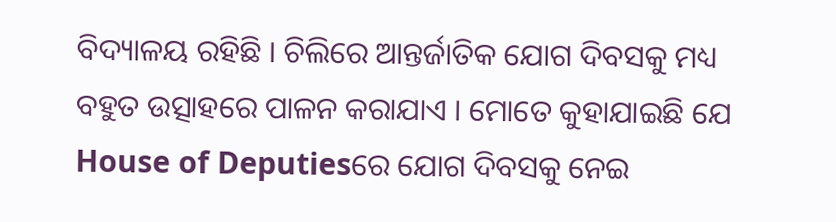ବିଦ୍ୟାଳୟ ରହିଛି । ଚିଲିରେ ଆନ୍ତର୍ଜାତିକ ଯୋଗ ଦିବସକୁ ମଧ୍ୟ ବହୁତ ଉତ୍ସାହରେ ପାଳନ କରାଯାଏ । ମୋତେ କୁହାଯାଇଛି ଯେ House of Deputiesରେ ଯୋଗ ଦିବସକୁ ନେଇ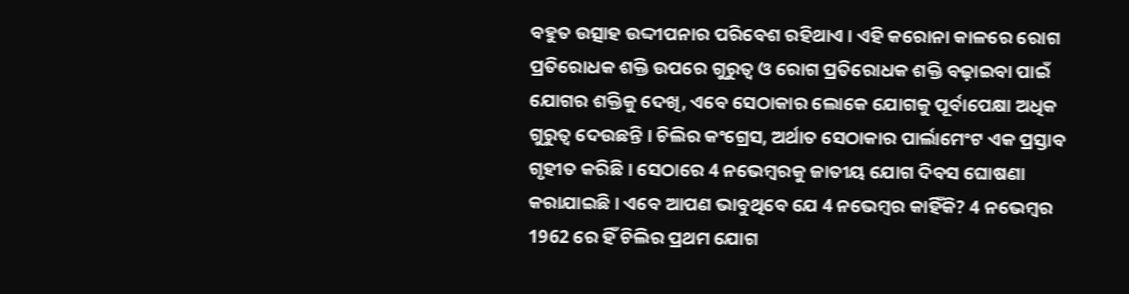ବହୁତ ଉତ୍ସାହ ଉଦ୍ଦୀପନାର ପରିବେଶ ରହିଥାଏ । ଏହି କରୋନା କାଳରେ ରୋଗ ପ୍ରତିରୋଧକ ଶକ୍ତି ଉପରେ ଗୁରୁତ୍ୱ ଓ ରୋଗ ପ୍ରତିରୋଧକ ଶକ୍ତି ବଢ଼ାଇବା ପାଇଁ ଯୋଗର ଶକ୍ତିକୁ ଦେଖି, ଏବେ ସେଠାକାର ଲୋକେ ଯୋଗକୁ ପୂର୍ବାପେକ୍ଷା ଅଧିକ ଗୁରୁତ୍ୱ ଦେଉଛନ୍ତି । ଚିଲିର କଂଗ୍ରେସ, ଅର୍ଥାତ ସେଠାକାର ପାର୍ଲାମେଂଟ ଏକ ପ୍ରସ୍ତାବ ଗୃହୀତ କରିଛି । ସେଠାରେ 4 ନଭେମ୍ବରକୁ ଜାତୀୟ ଯୋଗ ଦିବସ ଘୋଷଣା କରାଯାଇଛି । ଏବେ ଆପଣ ଭାବୁଥିବେ ଯେ 4 ନଭେମ୍ବର କାହିଁକି? 4 ନଭେମ୍ବର 1962 ରେ ହିଁ ଚିଲିର ପ୍ରଥମ ଯୋଗ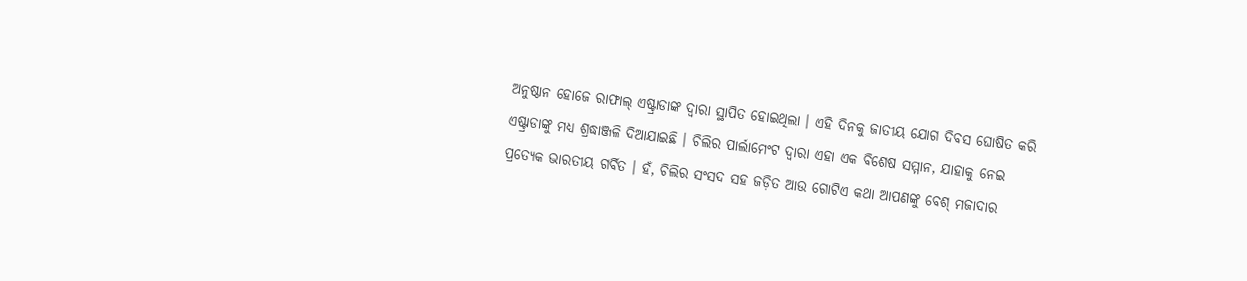ଅନୁଷ୍ଠାନ ହୋଜେ ରାଫାଲ୍ ଏଷ୍ଟ୍ରାଡାଙ୍କ ଦ୍ୱାରା ସ୍ଥାପିତ ହୋଇଥିଲା । ଏହି ଦିନକୁ ଜାତୀୟ ଯୋଗ ଦିବସ ଘୋଷିତ କରି ଏଷ୍ଟ୍ରାଡାଙ୍କୁ ମଧ୍ୟ ଶ୍ରଦ୍ଧାଞ୍ଜଳି ଦିଆଯାଇଛି । ଚିଲିର ପାର୍ଲାମେଂଟ ଦ୍ୱାରା ଏହା ଏକ ବିଶେଷ ସମ୍ମାନ, ଯାହାକୁ ନେଇ ପ୍ରତ୍ୟେକ ଭାରତୀୟ ଗର୍ବିତ । ହଁ, ଚିଲିର ସଂସଦ ସହ ଜଡ଼ିତ ଆଉ ଗୋଟିଏ କଥା ଆପଣଙ୍କୁ ବେଶ୍ ମଜାଦାର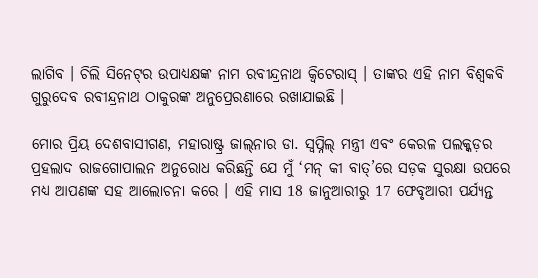ଲାଗିବ । ଚିଲି ସିନେଟ୍‌ର ଉପାଧ୍ୟକ୍ଷଙ୍କ ନାମ ରବୀନ୍ଦ୍ରନାଥ କ୍ୱିଟେରାସ୍ । ତାଙ୍କର ଏହି ନାମ ବିଶ୍ୱକବି ଗୁରୁଦେବ ରବୀନ୍ଦ୍ରନାଥ ଠାକୁରଙ୍କ ଅନୁପ୍ରେରଣାରେ ରଖାଯାଇଛି ।

ମୋର ପ୍ରିୟ ଦେଶବାସୀଗଣ, ମହାରାଷ୍ଟ୍ର ଜାଲ୍‌ନାର ଡା. ସ୍ୱପ୍ନିଲ୍ ମନ୍ତ୍ରୀ ଏବଂ କେରଳ ପଲକ୍କଡ଼ର ପ୍ରହଲାଦ ରାଜଗୋପାଲନ ଅନୁରୋଧ କରିଛନ୍ତି ଯେ ମୁଁ ‘ମନ୍ କୀ ବାତ୍‌’ରେ ସଡ଼କ ସୁରକ୍ଷା ଉପରେ ମଧ୍ୟ ଆପଣଙ୍କ ସହ ଆଲୋଚନା କରେ । ଏହି ମାସ 18 ଜାନୁଆରୀରୁ 17 ଫେବୃଆରୀ ପର୍ଯ୍ୟନ୍ତ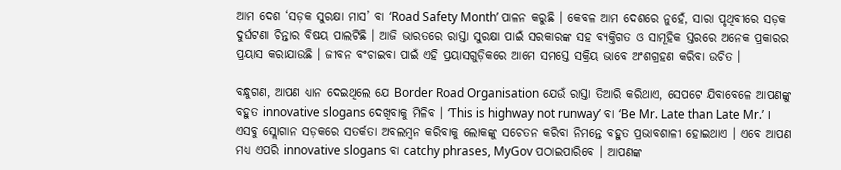ଆମ ଦେଶ ‘ସଡ଼କ ସୁରକ୍ଷା ମାସ’ ବା ‘Road Safety Month’ ପାଳନ କରୁଛି । କେବଳ ଆମ ଦେଶରେ ନୁହେଁ, ସାରା ପୃଥିବୀରେ ସଡ଼କ ଦୁର୍ଘଟଣା ଚିନ୍ତାର ବିଷୟ ପାଲଟିଛି । ଆଜି ଭାରତରେ ରାସ୍ତା ସୁରକ୍ଷା ପାଇଁ ସରକାରଙ୍କ ସହ ବ୍ୟକ୍ତିଗତ ଓ ସାମୂହିକ ସ୍ତରରେ ଅନେକ ପ୍ରକାରର ପ୍ରୟାସ କରାଯାଉଛି । ଜୀବନ ବଂଚାଇବା ପାଇଁ ଏହି ପ୍ରୟାସଗୁଡ଼ିକରେ ଆମେ ସମସ୍ତେ ସକ୍ରିୟ ଭାବେ ଅଂଶଗ୍ରହଣ କରିବା ଉଚିତ ।

ବନ୍ଧୁଗଣ, ଆପଣ ଧ୍ୟାନ ଦେଇଥିଲେ ଯେ Border Road Organisation ଯେଉଁ ରାସ୍ତା ତିଆରି କରିଥାଏ, ସେପଟେ ଯିବାବେଳେ ଆପଣଙ୍କୁ ବହୁତ innovative slogans ଦେଖିବାକୁ ମିଳିବ । ‘This is highway not runway’ ବା ‘Be Mr. Late than Late Mr.’ । ଏସବୁ ସ୍ଲୋଗାନ ସଡ଼କରେ ସତର୍କତା ଅବଲମ୍ବନ କରିବାକୁ ଲୋକଙ୍କୁ ସଚେତନ କରିବା ନିମନ୍ତେ ବହୁତ ପ୍ରଭାବଶାଳୀ ହୋଇଥାଏ । ଏବେ ଆପଣ ମଧ୍ୟ ଏପରି innovative slogans ବା catchy phrases, MyGov ପଠାଇପାରିବେ । ଆପଣଙ୍କ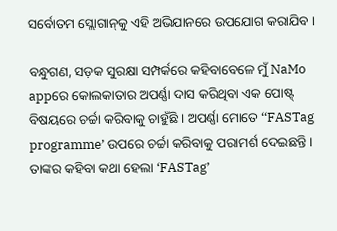ସର୍ବୋତମ ସ୍ଲୋଗାନ୍‌କୁ ଏହି ଅଭିଯାନରେ ଉପଯୋଗ କରାଯିବ ।

ବନ୍ଧୁଗଣ, ସଡ଼କ ସୁରକ୍ଷା ସମ୍ପର୍କରେ କହିବାବେଳେ ମୁଁ NaMo appରେ କୋଲକାତାର ଅପର୍ଣ୍ଣା ଦାସ କରିଥିବା ଏକ ପୋଷ୍ଟ୍ ବିଷୟରେ ଚର୍ଚ୍ଚା କରିବାକୁ ଚାହୁଁଛି । ଅପର୍ଣ୍ଣା ମୋତେ ‘‘FASTag programme’ ଉପରେ ଚର୍ଚ୍ଚା କରିବାକୁ ପରାମର୍ଶ ଦେଇଛନ୍ତି । ତାଙ୍କର କହିବା କଥା ହେଲା ‘FASTag’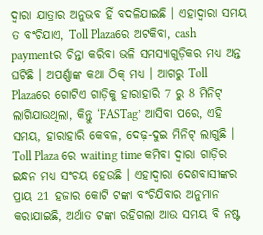ଦ୍ୱାରା ଯାତ୍ରାର ଅନୁଭବ ହିଁ ବଦଳିଯାଇଛି । ଏହାଦ୍ୱାରା ସମୟ ତ ବଂଚିଯାଏ, Toll Plazaରେ ଅଟକିବା, cash paymentର ଚିନ୍ତା କରିବା ଭଳି ସମସ୍ୟାଗୁଡ଼ିକର ମଧ୍ୟ ଅନ୍ତ ଘଟିଛି । ଅପର୍ଣ୍ଣାଙ୍କ କଥା ଠିକ୍ ମଧ୍ୟ । ଆଗରୁ Toll Plazaରେ ଗୋଟିଏ ଗାଡ଼ିକୁ ହାରାହାରି 7 ରୁ 8 ମିନିଟ୍ ଲାଗିଯାଉଥିଲା, କିନ୍ତୁ ‘FASTag’ ଆସିବା ପରେ, ଏହି ସମୟ, ହାରାହାରି କେବଳ, ଦେଢ଼-ଦୁଇ ମିନିଟ୍ ଲାଗୁଛି । Toll Plaza ରେ waiting time କମିବା ଦ୍ୱାରା ଗାଡ଼ିର ଇନ୍ଧନ ମଧ୍ୟ ସଂଚୟ ହେଉଛି । ଏହାଦ୍ୱାରା ଦେଶବାସୀଙ୍କର ପ୍ରାୟ 21 ହଜାର କୋଟି ଟଙ୍କା ବଂଚିଯିବାର ଅନୁମାନ କରାଯାଇଛି, ଅର୍ଥାତ ଟଙ୍କା ରହିଗଲା ଆଉ ସମୟ ବି ନଷ୍ଟ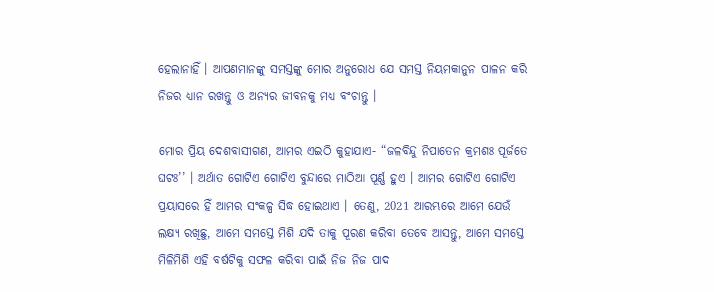ହେଲାନାହିଁ । ଆପଣମାନଙ୍କୁ ସମସ୍ତଙ୍କୁ ମୋର ଅନୁରୋଧ ଯେ ସମସ୍ତ ନିୟମକାନୁନ ପାଳନ କରି ନିଜର ଧ୍ୟାନ ରଖନ୍ତୁ ଓ ଅନ୍ୟର ଜୀବନକୁ ମଧ୍ୟ ବଂଚାନ୍ତୁ ।

ମୋର ପ୍ରିୟ ଦେଶବାସୀଗଣ, ଆମର ଏଇଠି କୁହାଯାଏ- “ଜଳବିନ୍ଦୁ ନିପାତେନ କ୍ରମଶଃ ପୂର୍ଜତେ ଘଟଃ’’ । ଅର୍ଥାତ ଗୋଟିଏ ଗୋଟିଏ ବୁନ୍ଦାରେ ମାଠିଆ ପୂର୍ଣ୍ଣ ହୁଏ । ଆମର ଗୋଟିଏ ଗୋଟିଏ ପ୍ରୟାସରେ ହିଁ ଆମର ସଂକଳ୍ପ ସିଦ୍ଧ ହୋଇଥାଏ । ତେଣୁ, 2021 ଆରମ୍ଭରେ ଆମେ ଯେଉଁ ଲକ୍ଷ୍ୟ ରଖିଛୁ, ଆମେ ସମସ୍ତେ ମିଶି ଯଦି ତାକୁ ପୂରଣ କରିବା ତେବେ ଆସନ୍ତୁ, ଆମେ ସମସ୍ତେ ମିଳିମିଶି ଏହି ବର୍ଷଟିକୁ ସଫଳ କରିବା ପାଇଁ ନିଜ ନିଜ ପାଦ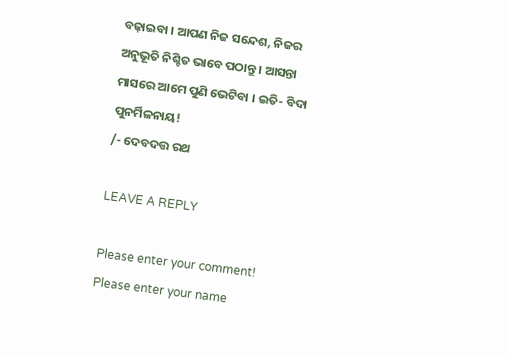ବଢ଼ାଇବା । ଆପଣ ନିଜ ସନ୍ଦେଶ, ନିଜର ଅନୁଭୂତି ନିଶ୍ଚିତ ଭାବେ ପଠାନ୍ତୁ । ଆସନ୍ତା ମାସରେ ଆମେ ପୁଣି ଭେଟିବା । ଇତି- ବିଦା ପୁନର୍ମିଳନାୟ!
/- ଦେବଦତ୍ତ ରଥ

LEAVE A REPLY

Please enter your comment!
Please enter your name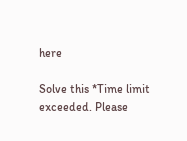here

Solve this *Time limit exceeded. Please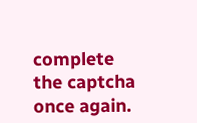complete the captcha once again.